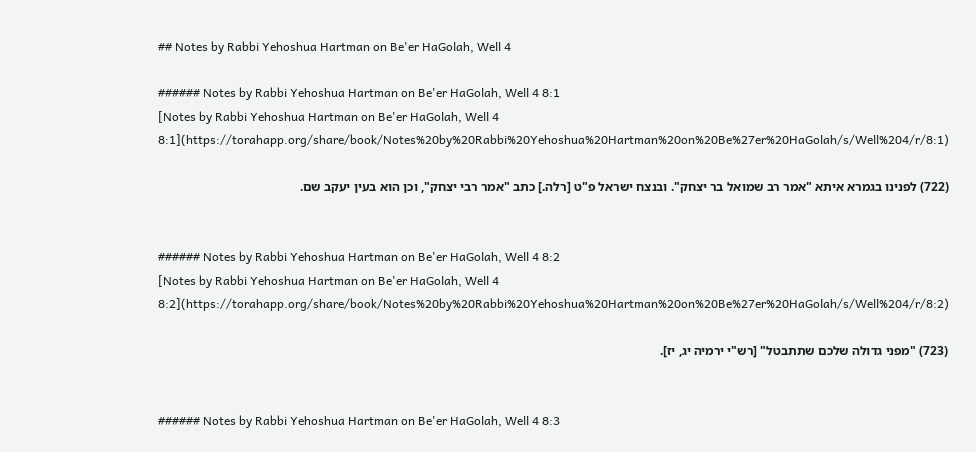## Notes by Rabbi Yehoshua Hartman on Be'er HaGolah, Well 4

###### Notes by Rabbi Yehoshua Hartman on Be'er HaGolah, Well 4 8:1
[Notes by Rabbi Yehoshua Hartman on Be'er HaGolah, Well 4 8:1](https://torahapp.org/share/book/Notes%20by%20Rabbi%20Yehoshua%20Hartman%20on%20Be%27er%20HaGolah/s/Well%204/r/8:1)

(722) לפנינו בגמרא איתא "אמר רב שמואל בר יצחק". ובנצח ישראל פ"ט [רלה.] כתב "אמר רבי יצחק", וכן הוא בעין יעקב שם.


###### Notes by Rabbi Yehoshua Hartman on Be'er HaGolah, Well 4 8:2
[Notes by Rabbi Yehoshua Hartman on Be'er HaGolah, Well 4 8:2](https://torahapp.org/share/book/Notes%20by%20Rabbi%20Yehoshua%20Hartman%20on%20Be%27er%20HaGolah/s/Well%204/r/8:2)

(723) "מפני גדולה שלכם שתתבטל" [רש"י ירמיה יג, יז].


###### Notes by Rabbi Yehoshua Hartman on Be'er HaGolah, Well 4 8:3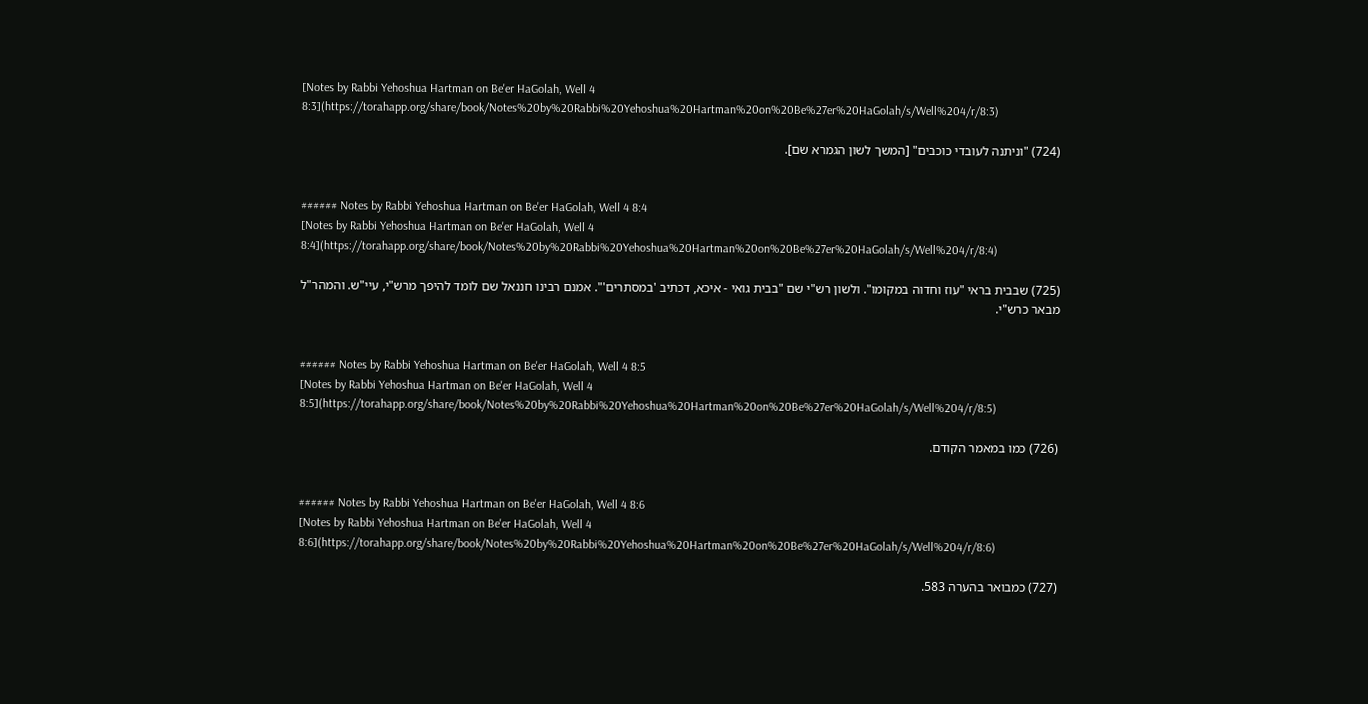[Notes by Rabbi Yehoshua Hartman on Be'er HaGolah, Well 4 8:3](https://torahapp.org/share/book/Notes%20by%20Rabbi%20Yehoshua%20Hartman%20on%20Be%27er%20HaGolah/s/Well%204/r/8:3)

(724) "וניתנה לעובדי כוכבים" [המשך לשון הגמרא שם].


###### Notes by Rabbi Yehoshua Hartman on Be'er HaGolah, Well 4 8:4
[Notes by Rabbi Yehoshua Hartman on Be'er HaGolah, Well 4 8:4](https://torahapp.org/share/book/Notes%20by%20Rabbi%20Yehoshua%20Hartman%20on%20Be%27er%20HaGolah/s/Well%204/r/8:4)

(725) שבבית בראי "עוז וחדוה במקומו". ולשון רש"י שם "בבית גואי - איכא, דכתיב 'במסתרים'". אמנם רבינו חננאל שם לומד להיפך מרש"י, עיי"ש. והמהר"ל מבאר כרש"י.


###### Notes by Rabbi Yehoshua Hartman on Be'er HaGolah, Well 4 8:5
[Notes by Rabbi Yehoshua Hartman on Be'er HaGolah, Well 4 8:5](https://torahapp.org/share/book/Notes%20by%20Rabbi%20Yehoshua%20Hartman%20on%20Be%27er%20HaGolah/s/Well%204/r/8:5)

(726) כמו במאמר הקודם.


###### Notes by Rabbi Yehoshua Hartman on Be'er HaGolah, Well 4 8:6
[Notes by Rabbi Yehoshua Hartman on Be'er HaGolah, Well 4 8:6](https://torahapp.org/share/book/Notes%20by%20Rabbi%20Yehoshua%20Hartman%20on%20Be%27er%20HaGolah/s/Well%204/r/8:6)

(727) כמבואר בהערה 583.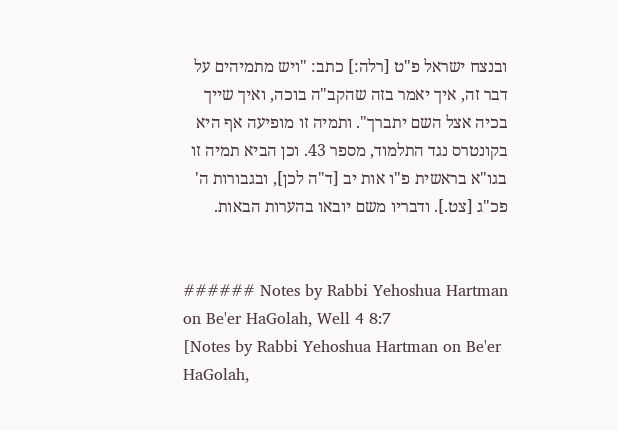ובנצח ישראל פ"ט [רלה:] כתב: "ויש מתמיהים על דבר זה, איך יאמר בזה שהקב"ה בוכה, ואיך שייך בכיה אצל השם יתברך". ותמיה זו מופיעה אף היא בקונטרס נגד התלמוד, מספר 43. וכן הביא תמיה זו בגו"א בראשית פ"ו אות יב [ד"ה לכן], ובגבורות ה' פכ"ג [צט.]. ודבריו משם יובאו בהערות הבאות.


###### Notes by Rabbi Yehoshua Hartman on Be'er HaGolah, Well 4 8:7
[Notes by Rabbi Yehoshua Hartman on Be'er HaGolah,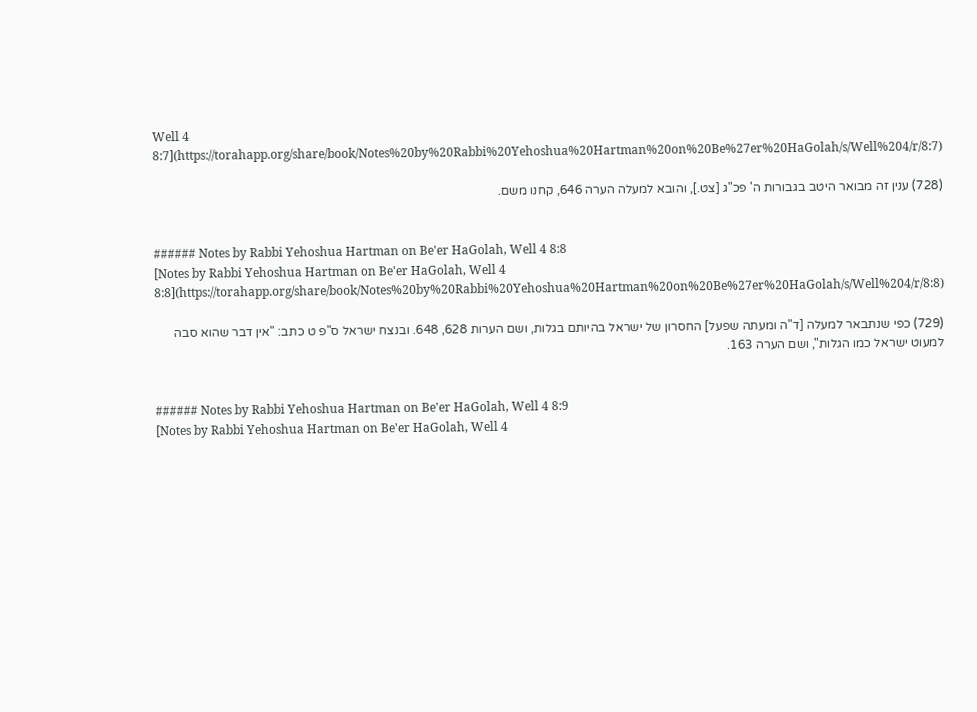Well 4 8:7](https://torahapp.org/share/book/Notes%20by%20Rabbi%20Yehoshua%20Hartman%20on%20Be%27er%20HaGolah/s/Well%204/r/8:7)

(728) ענין זה מבואר היטב בגבורות ה' פכ"ג [צט.], והובא למעלה הערה 646, קחנו משם.


###### Notes by Rabbi Yehoshua Hartman on Be'er HaGolah, Well 4 8:8
[Notes by Rabbi Yehoshua Hartman on Be'er HaGolah, Well 4 8:8](https://torahapp.org/share/book/Notes%20by%20Rabbi%20Yehoshua%20Hartman%20on%20Be%27er%20HaGolah/s/Well%204/r/8:8)

(729) כפי שנתבאר למעלה [ד"ה ומעתה שפעל] החסרון של ישראל בהיותם בגלות, ושם הערות 628, 648. ובנצח ישראל ס"פ ט כתב: "אין דבר שהוא סבה למעוט ישראל כמו הגלות", ושם הערה 163.


###### Notes by Rabbi Yehoshua Hartman on Be'er HaGolah, Well 4 8:9
[Notes by Rabbi Yehoshua Hartman on Be'er HaGolah, Well 4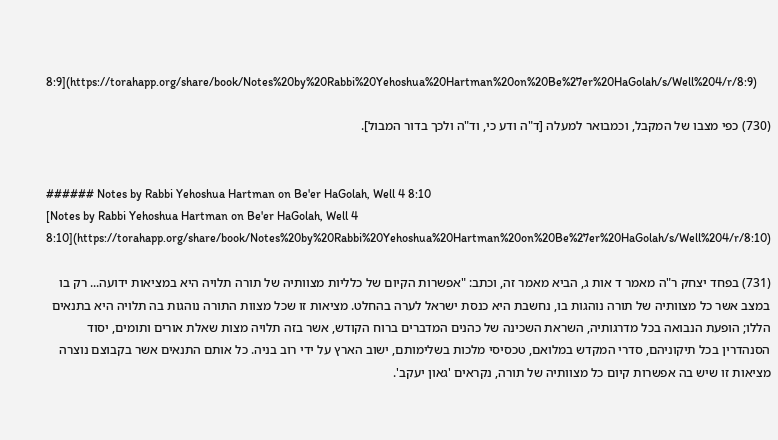8:9](https://torahapp.org/share/book/Notes%20by%20Rabbi%20Yehoshua%20Hartman%20on%20Be%27er%20HaGolah/s/Well%204/r/8:9)

(730) כפי מצבו של המקבל, וכמבואר למעלה [ד"ה ודע כי, וד"ה ולכך בדור המבול].


###### Notes by Rabbi Yehoshua Hartman on Be'er HaGolah, Well 4 8:10
[Notes by Rabbi Yehoshua Hartman on Be'er HaGolah, Well 4 8:10](https://torahapp.org/share/book/Notes%20by%20Rabbi%20Yehoshua%20Hartman%20on%20Be%27er%20HaGolah/s/Well%204/r/8:10)

(731) בפחד יצחק ר"ה מאמר ד אות ג, הביא מאמר זה, וכתב: "אפשרות הקיום של כלליות מצוותיה של תורה תלויה היא במציאות ידועה... רק בו במצב אשר כל מצוותיה של תורה נוהגות בו, נחשבת היא כנסת ישראל לערה בהחלט. מציאות זו שכל מצוות התורה נוהגות בה תלויה היא בתנאים הללו; הופעת הנבואה בכל מדרגותיה, השראת השכינה של כהנים המדברים ברוח הקודש, אשר בזה תלויה מצות שאלת אורים ותומים, יסוד הסנהדרין בכל תיקוניהם, סדרי המקדש במלואם, טכסיסי מלכות בשלימותם, ישוב הארץ על ידי רוב בניה. כל אותם התנאים אשר בקבוצם נוצרה מציאות זו שיש בה אפשרות קיום כל מצוותיה של תורה, נקראים 'גאון יעקב'.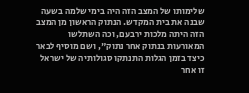שלימותו של המצב הזה היה בימי שלמה בשעה שבנה את בית המקדש. הנתוק הראשון מן המצב הזה היתה מלכות ירבעם, וכה השתלשו המאורעות בנתוק אחר נתוק", ושם מוסיף לבאר כיצד בזמן הגלות התנתקו סגולותיה של ישראל זו אחר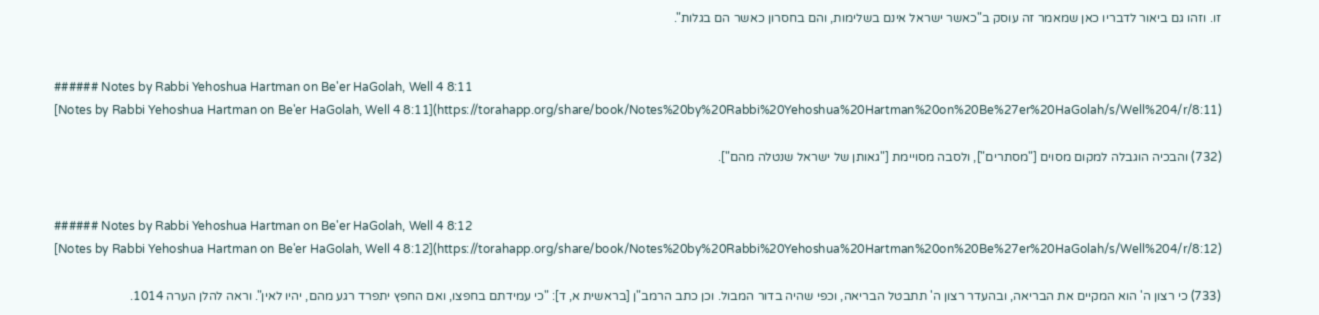זו. וזהו גם ביאור לדבריו כאן שמאמר זה עוסק ב"כאשר ישראל אינם בשלימות, והם בחסרון כאשר הם בגלות".


###### Notes by Rabbi Yehoshua Hartman on Be'er HaGolah, Well 4 8:11
[Notes by Rabbi Yehoshua Hartman on Be'er HaGolah, Well 4 8:11](https://torahapp.org/share/book/Notes%20by%20Rabbi%20Yehoshua%20Hartman%20on%20Be%27er%20HaGolah/s/Well%204/r/8:11)

(732) והבכיה הוגבלה למקום מסוים ["מסתרים"], ולסבה מסויימת ["גאותן של ישראל שנטלה מהם"].


###### Notes by Rabbi Yehoshua Hartman on Be'er HaGolah, Well 4 8:12
[Notes by Rabbi Yehoshua Hartman on Be'er HaGolah, Well 4 8:12](https://torahapp.org/share/book/Notes%20by%20Rabbi%20Yehoshua%20Hartman%20on%20Be%27er%20HaGolah/s/Well%204/r/8:12)

(733) כי רצון ה' הוא המקיים את הבריאה, ובהעדר רצון ה' תתבטל הבריאה, וכפי שהיה בדור המבול. וכן כתב הרמב"ן [בראשית א, ד]: "כי עמידתם בחפצו, ואם החפץ יתפרד רגע מהם, יהיו לאין". וראה להלן הערה 1014.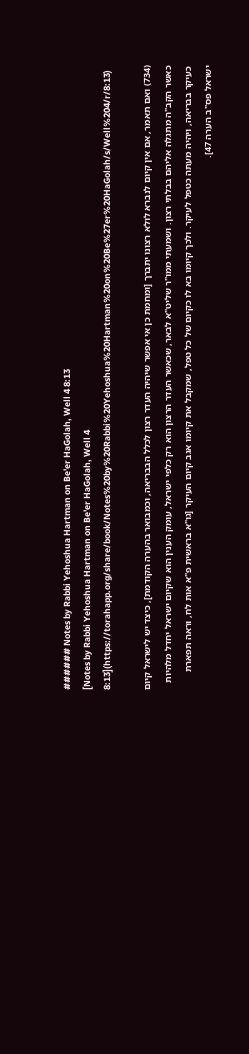###### Notes by Rabbi Yehoshua Hartman on Be'er HaGolah, Well 4 8:13
[Notes by Rabbi Yehoshua Hartman on Be'er HaGolah, Well 4 8:13](https://torahapp.org/share/book/Notes%20by%20Rabbi%20Yehoshua%20Hartman%20on%20Be%27er%20HaGolah/s/Well%204/r/8:13)

(734) ואם תאמר, אם אין קיום לנברא לולא רצונו יתברך [ומחמת כן אי אפשר שיהיה העדר רצון לכלל הבבריאה, וכמבואר בהערה הקודמת], כיצד יש לישראל קיום כאשר הקב"ה מתגלה אליהם בבלתי רצון. ושמעתי ממו"ר שליט"א לבאר, שכאשר העדר הרצון הוא רק כלפי ישראל, עומק הענין הוא שקיום ישראל יחדל מלהיות כעיקר בבריאה, ויהיה מעתה כטפל לעיקר. ולכך קיומו בא לו כקיום של כל טפל, שמקבל את קיומו אגב קיום העיקר [גו"א בראשית פ"א אות לח, וראה תפארת ישראל פס"ב הערה 47].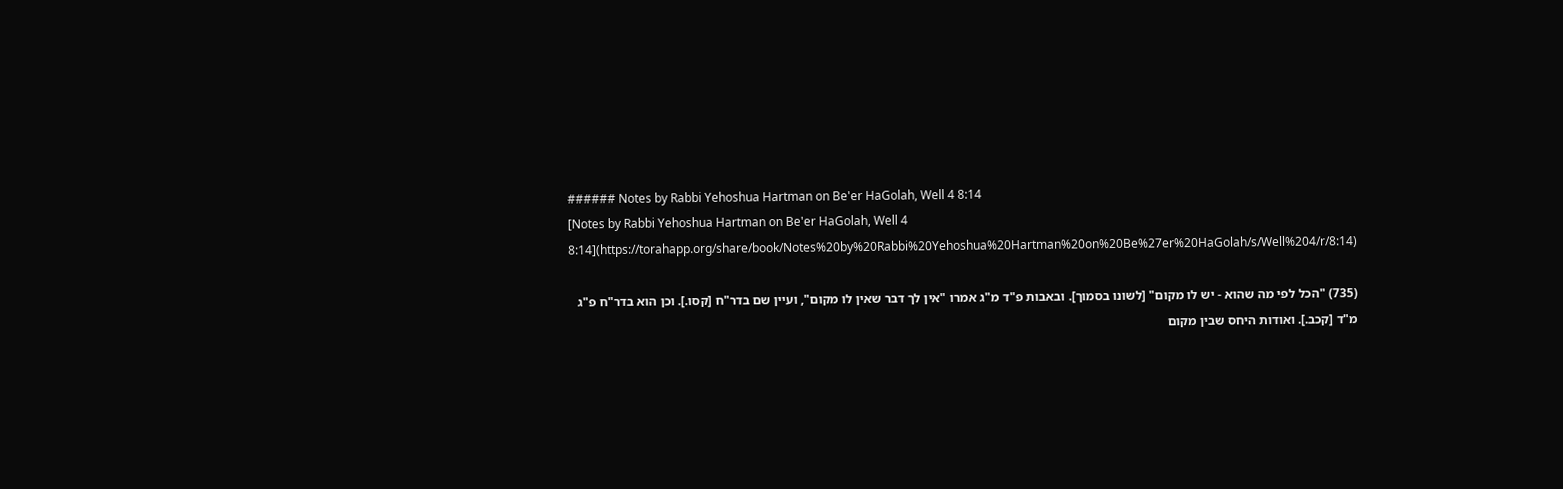###### Notes by Rabbi Yehoshua Hartman on Be'er HaGolah, Well 4 8:14
[Notes by Rabbi Yehoshua Hartman on Be'er HaGolah, Well 4 8:14](https://torahapp.org/share/book/Notes%20by%20Rabbi%20Yehoshua%20Hartman%20on%20Be%27er%20HaGolah/s/Well%204/r/8:14)

(735) "הכל לפי מה שהוא - יש לו מקום" [לשונו בסמוך]. ובאבות פ"ד מ"ג אמרו "אין לך דבר שאין לו מקום", ועיין שם בדר"ח [קסו.]. וכן הוא בדר"ח פ"ג מ"ד [קכב.]. ואודות היחס שבין מקום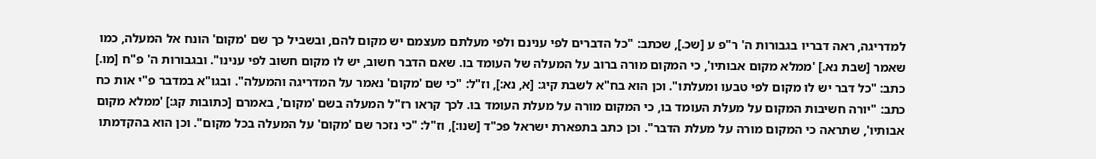למדריגה, ראה דבריו בגבורות ה' ר"פ ע [שכ.], שכתב: "כל הדברים לפי ענינם ולפי מעלתם מעצמם יש מקום להם, ובשביל כך שם 'מקום' הונח אל המעלה, כמו שאמר [שבת נא.] 'ממלא מקום אבותיו', כי המקום מורה ברוב על המעלה של העומד בו. שאם הדבר חשוב, יש לו מקום חשוב לפי ענינו". ובגבורות ה' פ"ח [מו.] כתב: "כל דבר יש לו מקום לפי טבעו ומעלתו". וכן הוא בח"א לשבת קיג: [א, נא:], וז"ל: "כי שם 'מקום' נאמר על המדריגה והמעלה". ובגו"א במדבר פ"י אות כח כתב: "יורה חשיבות המקום על מעלת העומד בו, כי המקום מורה על מעלת העומד בו. לכך קראו רז"ל המעלה בשם 'מקום', באמרם [כתובות קג:] 'ממלא מקום אבותיו', שתראה כי המקום מורה על מעלת הדבר". וכן כתב בתפארת ישראל פכ"ד [שנו:], וז"ל: "כי נזכר שם 'מקום' על המעלה בכל מקום". וכן הוא בהקדמתו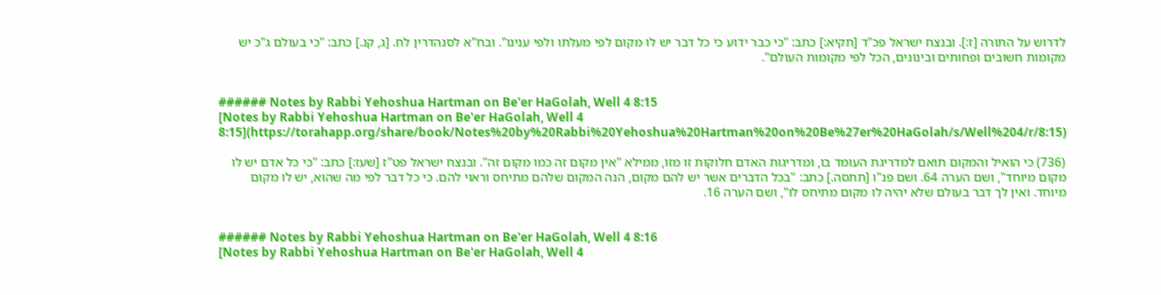לדרוש על התורה [ז:]. ובנצח ישראל פכ"ד [תקיא:] כתב: "כי כבר ידוע כי כל דבר יש לו מקום לפי מעלתו ולפי ענינו". ובח"א לסנהדרין לח. [ג, קנ.] כתב: "כי בעולם ג"כ יש מקומות חשובים ופחותים ובינונים, הכל לפי מקומות העולם".


###### Notes by Rabbi Yehoshua Hartman on Be'er HaGolah, Well 4 8:15
[Notes by Rabbi Yehoshua Hartman on Be'er HaGolah, Well 4 8:15](https://torahapp.org/share/book/Notes%20by%20Rabbi%20Yehoshua%20Hartman%20on%20Be%27er%20HaGolah/s/Well%204/r/8:15)

(736) כי הואיל והמקום תואם למדריגת העומד בו, ומדריגות האדם חלוקות זו מזו, ממילא "אין מקום זה כמו מקום זה". ובנצח ישראל פט"ז [שעז:] כתב: "כי כל אדם יש לו מקום מיוחד", ושם הערה 64. ושם פנ"ו [תתסה.] כתב: "בכל הדברים אשר יש להם מקום, הנה המקום שלהם מתיחס וראוי להם. כי כל דבר לפי מה שהוא, יש לו מקום מיוחד. ואין לך דבר בעולם שלא יהיה לו מקום מתיחס לו", ושם הערה 16.


###### Notes by Rabbi Yehoshua Hartman on Be'er HaGolah, Well 4 8:16
[Notes by Rabbi Yehoshua Hartman on Be'er HaGolah, Well 4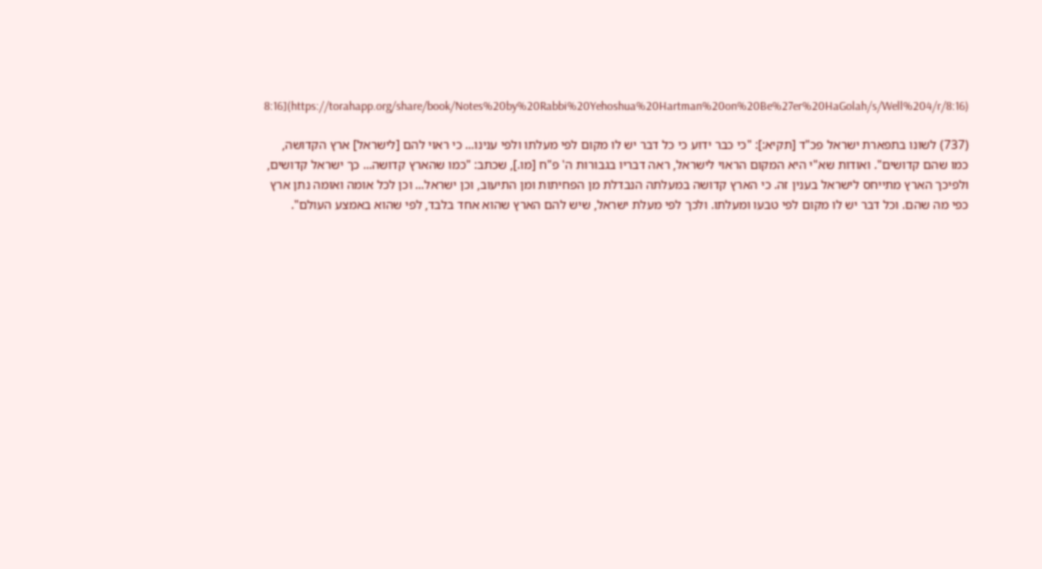8:16](https://torahapp.org/share/book/Notes%20by%20Rabbi%20Yehoshua%20Hartman%20on%20Be%27er%20HaGolah/s/Well%204/r/8:16)

(737) לשונו בתפארת ישראל פכ"ד [תקיא:]: "כי כבר ידוע כי כל דבר יש לו מקום לפי מעלתו ולפי ענינו... כי ראוי להם [לישראל] ארץ הקדושה, כמו שהם קדושים". ואודות שא"י היא המקום הראוי לישראל, ראה דבריו בגבורות ה' פ"ח [מו.], שכתב: "כמו שהארץ קדושה... כך ישראל קדושים, ולפיכך הארץ מתייחס לישראל בענין זה. כי הארץ קדושה במעלתה הנבדלת מן הפחיתות ומן התיעוב, וכן ישראל... וכן לכל אומה ואומה נתן ארץ כפי מה שהם. וכל דבר יש לו מקום לפי טבעו ומעלתו. ולכך לפי מעלת ישראל, שיש להם הארץ שהוא אחד בלבד, לפי שהוא באמצע העולם".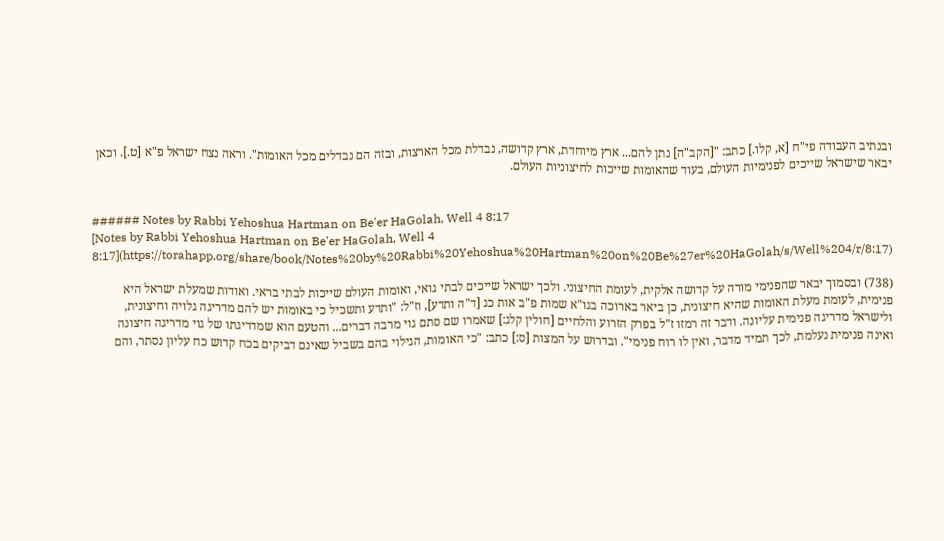ובנתיב העבודה פי"ח [א, קלו.] כתב: "[הקב"ה] נתן להם... ארץ מיוחדת, ארץ קדושה, נבדלת מכל הארצות, ובזה הם נבדלים מכל האומות". וראה נצח ישראל פ"א [ט.]. וכאן יבאר שישראל שייכים לפנימיות העולם, בעוד שהאומות שייכות לחיצוניות העולם.


###### Notes by Rabbi Yehoshua Hartman on Be'er HaGolah, Well 4 8:17
[Notes by Rabbi Yehoshua Hartman on Be'er HaGolah, Well 4 8:17](https://torahapp.org/share/book/Notes%20by%20Rabbi%20Yehoshua%20Hartman%20on%20Be%27er%20HaGolah/s/Well%204/r/8:17)

(738) ובסמוך יבאר שהפנימי מורה על קדושה אלקית, לעומת החיצוני. ולכך ישראל שייכים לבתי גואי, ואומות העולם שייכות לבתי בראי. ואודות שמעלת ישראל היא פנימית, לעומת מעלת האומות שהיא חיצונית, כן ביאר בארוכה בגו"א שמות פ"ב אות כג [ד"ה ותדע], וז"ל: "ותדע ותשכיל כי באומות יש להם מדריגה גלויה וחיצונית, ולישראל מדריגה פנימית עליונה. ודבר זה רמזו ז"ל בפרק הזרוע והלחיים [חולין קלג:] שאמרו שם סתם גוי מרבה דברים... והטעם הוא שמדריגתו של גוי מדריגה חיצונה ואינה פנימית נעלמת, לכך תמיד מדבר, ואין לו רוח פנימי". ובדרוש על המצות [ס:] כתב: "כי האומות, הגילוי בהם בשביל שאינם דביקים בכח קדוש כח עליון נסתר, והם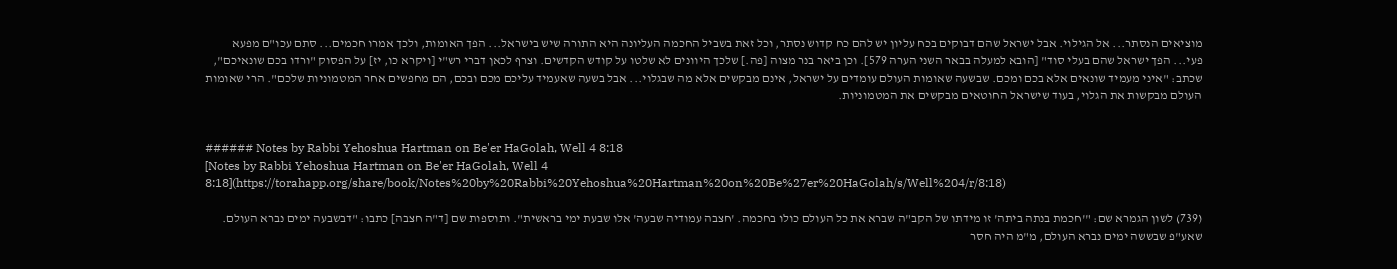מוציאים הנסתר... אל הגילוי. אבל ישראל שהם דבוקים בכח עליון יש להם כח קדוש נסתר, וכל זאת בשביל החכמה העליונה היא התורה שיש בישראל... הפך האומות, ולכך אמרו חכמים... סתם עכו"ם מפעא פעי... הפך ישראל שהם בעלי סוד" [הובא למעלה בבאר השני הערה 579]. וכן ביאר בנר מצוה [פה.] שלכך היוונים לא שלטו על קודש הקדשים. וצרף לכאן דברי רש"י [ויקרא כו, יז] על הפסוק "ורדו בכם שונאיכם", שכתב: "איני מעמיד שונאים אלא בכם ומכם. שבשעה שאומות העולם עומדים על ישראל, אינם מבקשים אלא מה שבגלוי... אבל בשעה שאעמיד עליכם מכם ובכם, הם מחפשים אחר המטמוניות שלכם". הרי שאומות העולם מבקשות את הגלוי, בעוד שישראל החוטאים מבקשים את המטמוניות.


###### Notes by Rabbi Yehoshua Hartman on Be'er HaGolah, Well 4 8:18
[Notes by Rabbi Yehoshua Hartman on Be'er HaGolah, Well 4 8:18](https://torahapp.org/share/book/Notes%20by%20Rabbi%20Yehoshua%20Hartman%20on%20Be%27er%20HaGolah/s/Well%204/r/8:18)

(739) לשון הגמרא שם: "'חכמת בנתה ביתה' זו מידתו של הקב"ה שברא את כל העולם כולו בחכמה. 'חצבה עמודיה שבעה' אלו שבעת ימי בראשית". ותוספות שם [ד"ה חצבה] כתבו: "דבשבעה ימים נברא העולם. שאע"פ שבששה ימים נברא העולם, מ"מ היה חסר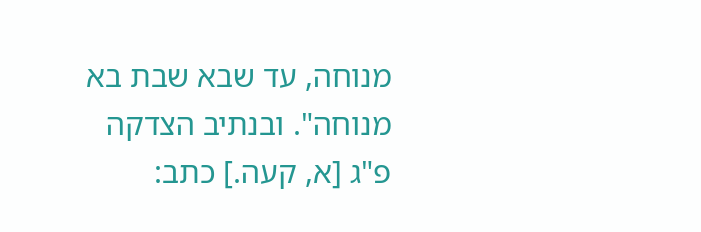מנוחה, עד שבא שבת בא מנוחה". ובנתיב הצדקה פ"ג [א, קעה.] כתב: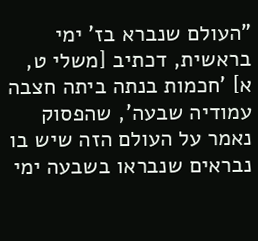"העולם שנברא בז' ימי בראשית, דכתיב [משלי ט, א] 'חכמות בנתה ביתה חצבה עמודיה שבעה', שהפסוק נאמר על העולם הזה שיש בו נבראים שנבראו בשבעה ימי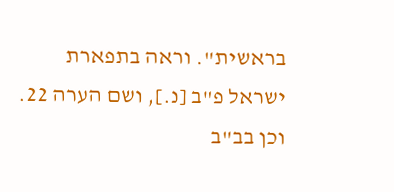בראשית". וראה בתפארת ישראל פ"ב [נ.], ושם הערה 22. וכן בב"ב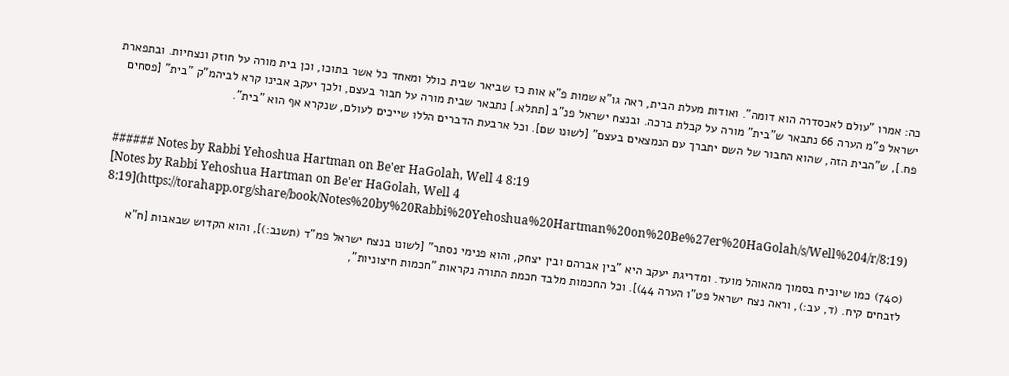כה: אמרו "עולם לאכסדרה הוא דומה". ואודות מעלת הבית, ראה גו"א שמות פ"א אות כז שביאר שבית כולל ומאחד כל אשר בתוכו, וכן בית מורה על חוזק ונצחיות. ובתפארת ישראל פ"מ הערה 66 נתבאר ש"בית" מורה על קבלת ברכה. ובנצח ישראל פנ"ב [תתלא.] נתבאר שבית מורה על חבור בעצם, ולכך יעקב אבינו קרא לביהמ"ק "בית" [פסחים פח.], ש"הבית הזה, שהוא החבור של השם יתברך עם הנמצאים בעצם" [לשונו שם]. וכל ארבעת הדברים הללו שייכים לעולם, שנקרא אף הוא "בית".


###### Notes by Rabbi Yehoshua Hartman on Be'er HaGolah, Well 4 8:19
[Notes by Rabbi Yehoshua Hartman on Be'er HaGolah, Well 4 8:19](https://torahapp.org/share/book/Notes%20by%20Rabbi%20Yehoshua%20Hartman%20on%20Be%27er%20HaGolah/s/Well%204/r/8:19)

(740) כמו שיוכיח בסמוך מהאוהל מועד. ומדריגת יעקב היא "בין אברהם ובין יצחק, והוא פנימי נסתר" [לשונו בנצח ישראל פמ"ד (תשנב:)], והוא הקדוש שבאבות [ח"א לזבחים קיח. (ד, עב:), וראה נצח ישראל פט"ו הערה 44)]. וכל החכמות מלבד חכמת התורה נקראות "חכמות חיצוניות",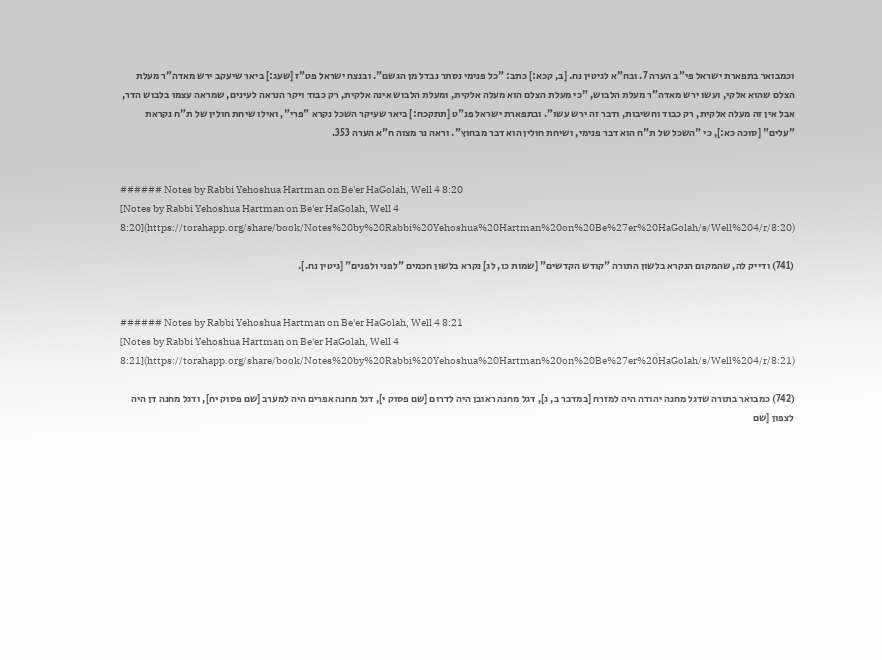וכמבואר בתפארת ישראל פי"ב הערה 7. ובח"א לגיטין נח. [ב, קכא:] כתב: "כל פנימי נסתר נבדל מן הגשם". ובנצח ישראל פט"ז [שעג:] ביאר שיעקב ירש מאדה"ר מעלת הצלם שהוא אלקי, ועשו ירש מאדה"ר מעלת הלבוש, "כי מעלת הצלם הוא מעלה אלקית, ומעלת הלבוש אינה אלקית, רק כבוד ויקר הנראה לעינים, שמראה עצמו בלבוש הדר, אבל אין זה מעלה אלקית, רק כבוד וחשיבות, ודבר זה ירש עשו". ובתפארת ישראל פנ"ט [תתקכח:] ביאר שעיקר השכל נקרא "פרי", ואילו שיחת חולין של ת"ח נקראת "עלים" [סוכה כא:], כי "השכל של ת"ח הוא דבר פנימי, ושיחת חולין הוא דבר מבחוץ". וראה נר מצוה ח"א הערה 353.


###### Notes by Rabbi Yehoshua Hartman on Be'er HaGolah, Well 4 8:20
[Notes by Rabbi Yehoshua Hartman on Be'er HaGolah, Well 4 8:20](https://torahapp.org/share/book/Notes%20by%20Rabbi%20Yehoshua%20Hartman%20on%20Be%27er%20HaGolah/s/Well%204/r/8:20)

(741) ודייק לה, שהמקום הנקרא בלשון התורה "קודש הקדשים" [שמות כו, לג] נקרא בלשון חכמים "לפני ולפנים" [גיטין נח.].


###### Notes by Rabbi Yehoshua Hartman on Be'er HaGolah, Well 4 8:21
[Notes by Rabbi Yehoshua Hartman on Be'er HaGolah, Well 4 8:21](https://torahapp.org/share/book/Notes%20by%20Rabbi%20Yehoshua%20Hartman%20on%20Be%27er%20HaGolah/s/Well%204/r/8:21)

(742) כמבואר בתורה שדגל מחנה יהודה היה למזרח [במדבר ב, ג], דגל מחנה ראובן היה לדרום [שם פסוק י], דגל מחנה אפרים היה למערב [שם פסוק יח], ודגל מחנה דן היה לצפון [שם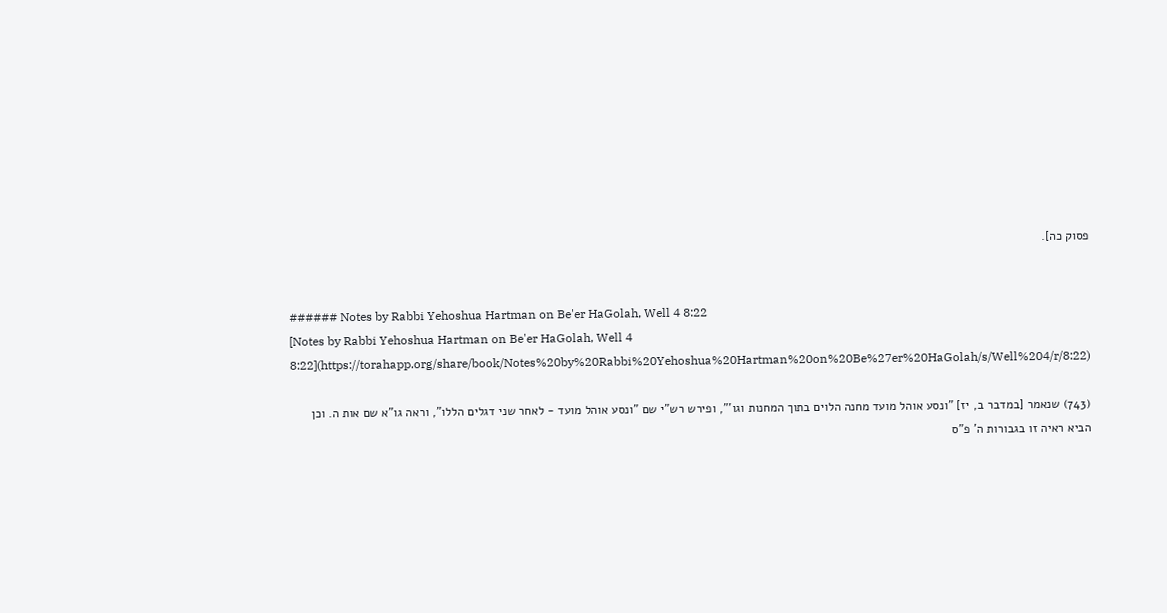פסוק כה].


###### Notes by Rabbi Yehoshua Hartman on Be'er HaGolah, Well 4 8:22
[Notes by Rabbi Yehoshua Hartman on Be'er HaGolah, Well 4 8:22](https://torahapp.org/share/book/Notes%20by%20Rabbi%20Yehoshua%20Hartman%20on%20Be%27er%20HaGolah/s/Well%204/r/8:22)

(743) שנאמר [במדבר ב, יז] "ונסע אוהל מועד מחנה הלוים בתוך המחנות וגו'", ופירש רש"י שם "ונסע אוהל מועד - לאחר שני דגלים הללו", וראה גו"א שם אות ה. וכן הביא ראיה זו בגבורות ה' פ"ס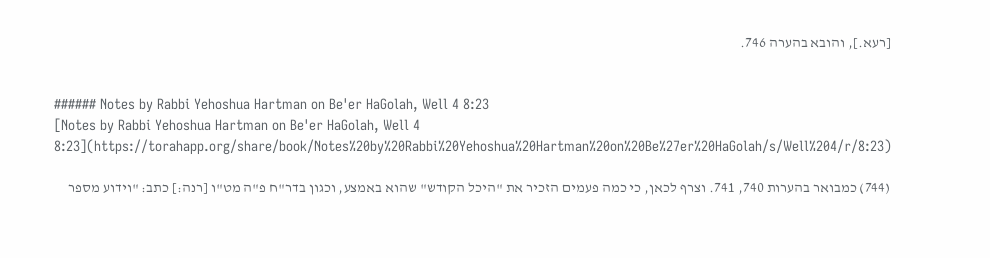[רעא.], והובא בהערה 746.


###### Notes by Rabbi Yehoshua Hartman on Be'er HaGolah, Well 4 8:23
[Notes by Rabbi Yehoshua Hartman on Be'er HaGolah, Well 4 8:23](https://torahapp.org/share/book/Notes%20by%20Rabbi%20Yehoshua%20Hartman%20on%20Be%27er%20HaGolah/s/Well%204/r/8:23)

(744) כמבואר בהערות 740, 741. וצרף לכאן, כי כמה פעמים הזכיר את "היכל הקודש" שהוא באמצע, וכגון בדר"ח פ"ה מט"ו [רנה:] כתב: "וידוע מספר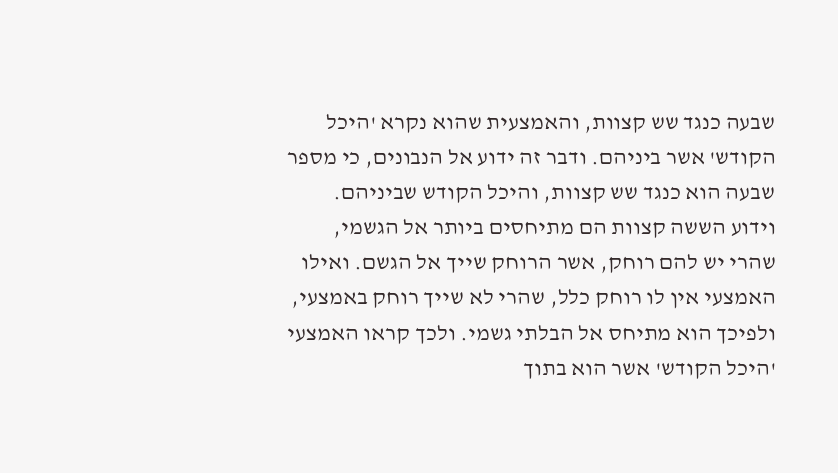שבעה כנגד שש קצוות, והאמצעית שהוא נקרא 'היכל הקודש' אשר ביניהם. ודבר זה ידוע אל הנבונים, כי מספר שבעה הוא כנגד שש קצוות, והיכל הקודש שביניהם. וידוע הששה קצוות הם מתיחסים ביותר אל הגשמי, שהרי יש להם רוחק, אשר הרוחק שייך אל הגשם. ואילו האמצעי אין לו רוחק כלל, שהרי לא שייך רוחק באמצעי, ולפיכך הוא מתיחס אל הבלתי גשמי. ולכך קראו האמצעי 'היכל הקודש' אשר הוא בתוך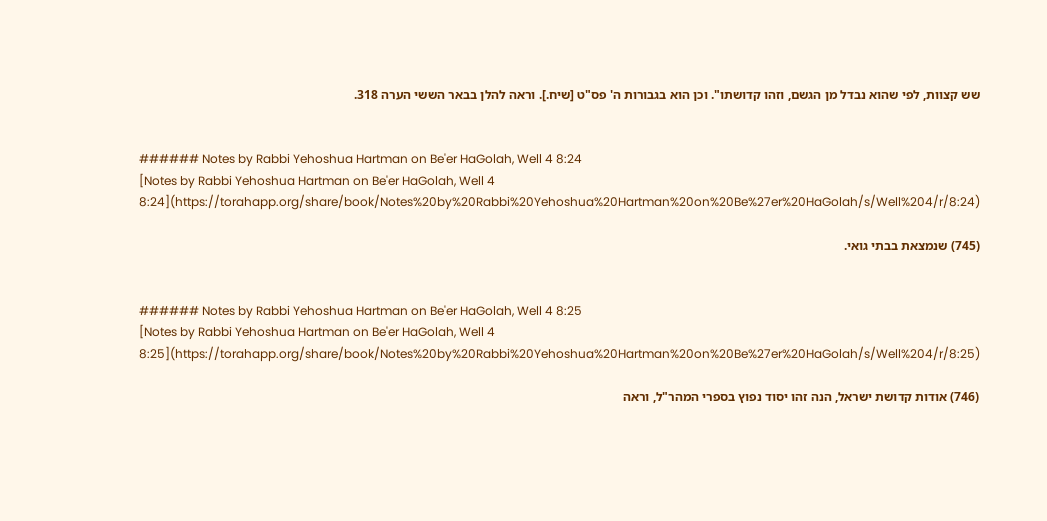שש קצוות, לפי שהוא נבדל מן הגשם, וזהו קדושתו". וכן הוא בגבורות ה' פס"ט [שיח.]. וראה להלן בבאר הששי הערה 318.


###### Notes by Rabbi Yehoshua Hartman on Be'er HaGolah, Well 4 8:24
[Notes by Rabbi Yehoshua Hartman on Be'er HaGolah, Well 4 8:24](https://torahapp.org/share/book/Notes%20by%20Rabbi%20Yehoshua%20Hartman%20on%20Be%27er%20HaGolah/s/Well%204/r/8:24)

(745) שנמצאת בבתי גואי.


###### Notes by Rabbi Yehoshua Hartman on Be'er HaGolah, Well 4 8:25
[Notes by Rabbi Yehoshua Hartman on Be'er HaGolah, Well 4 8:25](https://torahapp.org/share/book/Notes%20by%20Rabbi%20Yehoshua%20Hartman%20on%20Be%27er%20HaGolah/s/Well%204/r/8:25)

(746) אודות קדושת ישראל, הנה זהו יסוד נפוץ בספרי המהר"ל, וראה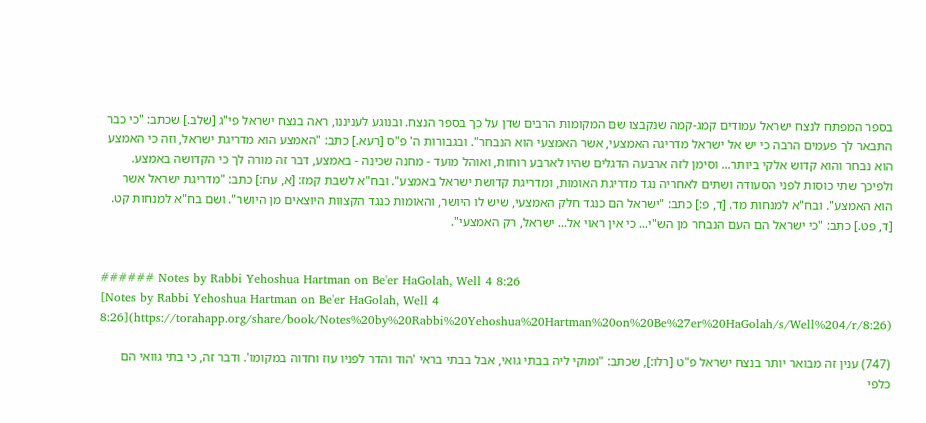בספר המפתח לנצח ישראל עמודים קמג-קמה שנקבצו שם המקומות הרבים שדן על כך בספר הנצח. ובנוגע לעניננו, ראה בנצח ישראל פי"ג [שלב.] שכתב: "כי כבר התבאר לך פעמים הרבה כי יש אל ישראל מדריגה האמצעי, אשר האמצעי הוא הנבחר". ובגבורות ה' פ"ס [רעא.] כתב: "האמצע הוא מדריגת ישראל, וזה כי האמצע הוא נבחר והוא קדוש אלקי ביותר... וסימן לזה ארבעה הדגלים שהיו לארבע רוחות, ואוהל מועד - מחנה שכינה - באמצע, דבר זה מורה לך כי הקדושה באמצע. ולפיכך שתי כוסות לפני הסעודה ושתים לאחריה נגד מדריגת האומות, ומדריגת קדושת ישראל באמצע". ובח"א לשבת קמז: [א, עח:] כתב: "מדריגת ישראל אשר הוא האמצע". ובח"א למנחות מד. [ד, פ:] כתב: "ישראל הם כנגד חלק האמצעי, שיש לו היושר, והאומות כנגד הקצוות היוצאים מן היושר". ושם בח"א למנחות קט. [ד, פט.] כתב: "כי ישראל הם העם הנבחר מן הש"י... כי אין ראוי אל... ישראל, רק האמצעי".


###### Notes by Rabbi Yehoshua Hartman on Be'er HaGolah, Well 4 8:26
[Notes by Rabbi Yehoshua Hartman on Be'er HaGolah, Well 4 8:26](https://torahapp.org/share/book/Notes%20by%20Rabbi%20Yehoshua%20Hartman%20on%20Be%27er%20HaGolah/s/Well%204/r/8:26)

(747) ענין זה מבואר יותר בנצח ישראל פ"ט [רלו:], שכתב: "ומוקי ליה בבתי גואי, אבל בבתי בראי 'הוד והדר לפניו עוז וחדוה במקומו'. ודבר זה, כי בתי גוואי הם כלפי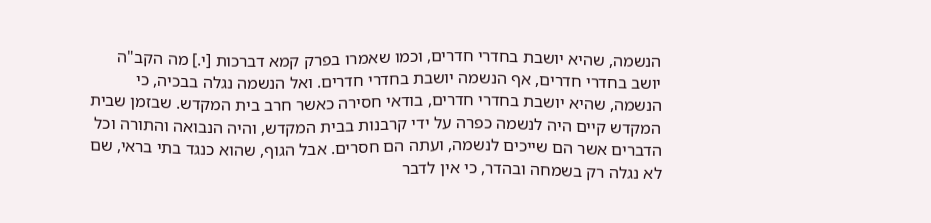הנשמה, שהיא יושבת בחדרי חדרים, וכמו שאמרו בפרק קמא דברכות [י.] מה הקב"ה יושב בחדרי חדרים, אף הנשמה יושבת בחדרי חדרים. ואל הנשמה נגלה בבכיה, כי הנשמה, שהיא יושבת בחדרי חדרים, בודאי חסירה כאשר חרב בית המקדש. שבזמן שבית המקדש קיים היה לנשמה כפרה על ידי קרבנות בבית המקדש, והיה הנבואה והתורה וכל הדברים אשר הם שייכים לנשמה, ועתה הם חסרים. אבל הגוף, שהוא כנגד בתי בראי, שם לא נגלה רק בשמחה ובהדר, כי אין לדבר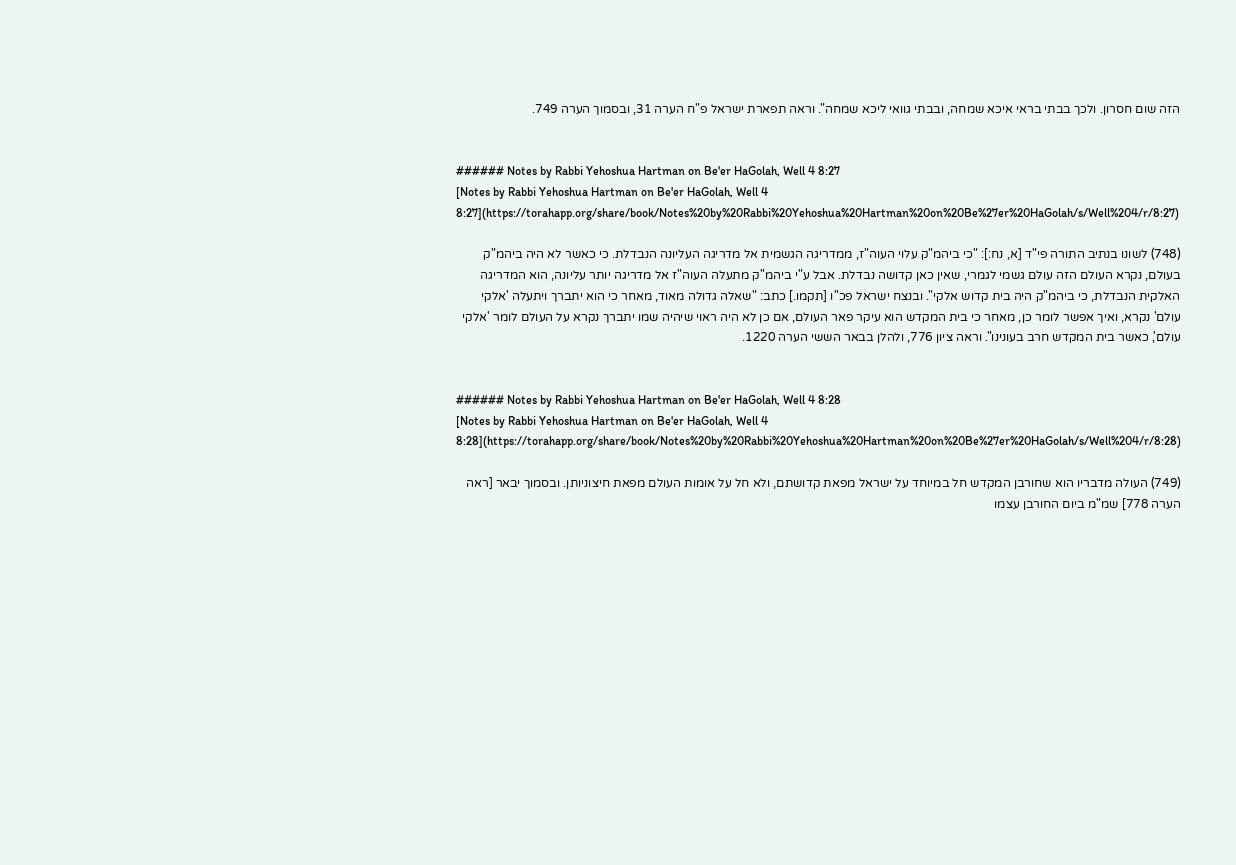הזה שום חסרון. ולכך בבתי בראי איכא שמחה, ובבתי גוואי ליכא שמחה". וראה תפארת ישראל פ"ח הערה 31, ובסמוך הערה 749.


###### Notes by Rabbi Yehoshua Hartman on Be'er HaGolah, Well 4 8:27
[Notes by Rabbi Yehoshua Hartman on Be'er HaGolah, Well 4 8:27](https://torahapp.org/share/book/Notes%20by%20Rabbi%20Yehoshua%20Hartman%20on%20Be%27er%20HaGolah/s/Well%204/r/8:27)

(748) לשונו בנתיב התורה פי"ד [א, נח:]: "כי ביהמ"ק עלוי העוה"ז, ממדריגה הגשמית אל מדריגה העליונה הנבדלת. כי כאשר לא היה ביהמ"ק בעולם, נקרא העולם הזה עולם גשמי לגמרי, שאין כאן קדושה נבדלת. אבל ע"י ביהמ"ק מתעלה העוה"ז אל מדריגה יותר עליונה, הוא המדריגה האלקית הנבדלת, כי ביהמ"ק היה בית קדוש אלקי". ובנצח ישראל פכ"ו [תקמו.] כתב: "שאלה גדולה מאוד, מאחר כי הוא יתברך ויתעלה 'אלקי עולם' נקרא, ואיך אפשר לומר כן, מאחר כי בית המקדש הוא עיקר פאר העולם, אם כן לא היה ראוי שיהיה שמו יתברך נקרא על העולם לומר 'אלקי עולם', כאשר בית המקדש חרב בעונינו". וראה ציון 776, ולהלן בבאר הששי הערה 1220.


###### Notes by Rabbi Yehoshua Hartman on Be'er HaGolah, Well 4 8:28
[Notes by Rabbi Yehoshua Hartman on Be'er HaGolah, Well 4 8:28](https://torahapp.org/share/book/Notes%20by%20Rabbi%20Yehoshua%20Hartman%20on%20Be%27er%20HaGolah/s/Well%204/r/8:28)

(749) העולה מדבריו הוא שחורבן המקדש חל במיוחד על ישראל מפאת קדושתם, ולא חל על אומות העולם מפאת חיצוניותן. ובסמוך יבאר [ראה הערה 778] שמ"מ ביום החורבן עצמו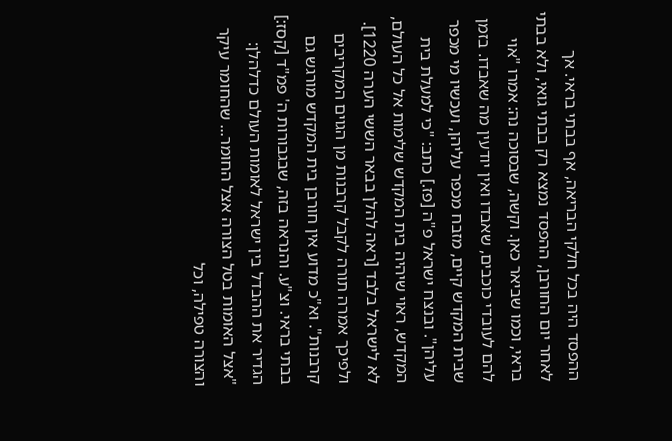ההפסד היה בכל חלקי הבריאה, אף בבתי בראי. אך לאחר יום החורבן, ההפסד נמצא רק בבתי גואי, ולא בבתי בראי, וכמו שביאר כאן. וקשה, שבסוכה נה: אמרו "אוי להם לעובדי כוכבים, שאבדו ואין יודעין מה שאבדו. בזמן שבית המקדש קיים, מזבח מכפר עליהן, ועכשיו מי מכפר עליהן". ובנצח ישראל פ"ה [פז.] כתב: "כי למעלת בית המקדש, ראוי שיהיה בית המקדש שלימות אל כל העולם, לא לישראל בלבד [ראה להלן בבאר הששי הערה 1220]. ולפיכך אמרה תורה לקבל קרבנות מן הגוים המקריבים קרבנות". וא"כ מדוע אין חורבן בית המקדש מורגש גם בבתי בראי. וצ"ע. והנראה בזה, שבגבורות ה' פמ"ד [קסז:] הגדיר את ההבדל בין ישראל לאומות העולם כדלהלן: "אצל האומות בטל הצורה אצל החומר... שהחומר עיקר והצורה טפילה, וכל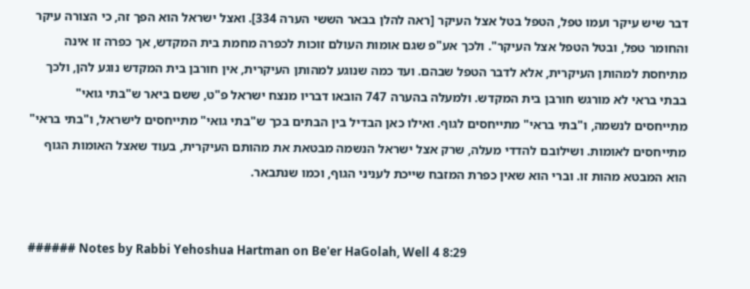דבר שיש עיקר ועמו טפל, הטפל בטל אצל העיקר [ראה להלן בבאר הששי הערה 334]. ואצל ישראל הוא הפך זה, כי הצורה עיקר והחומר טפל, ובטל הטפל אצל העיקר". ולכך אע"פ שגם אומות העולם זוכות לכפרה מחמת בית המקדש, אך כפרה זו אינה מתיחסת למהותן העיקרית, אלא לדבר הטפל שבהם. ועד כמה שנוגע למהותן העיקרית, אין חורבן בית המקדש נוגע להן, ולכך בבתי בראי לא מורגש חורבן בית המקדש. ולמעלה בהערה 747 הובאו דבריו מנצח ישראל פ"ט, ששם ביאר ש"בתי גואי" מתייחסים לנשמה, ו"בתי בראי" מתייחסים לגוף. ואילו כאן הבדיל בין הבתים בכך ש"בתי גואי" מתייחסים לישראל, ו"בתי בראי" מתייחסים לאומות. ושילובם להדדי מעלה, שרק אצל ישראל הנשמה מבטאת את מהותם העיקרית, בעוד שאצל האומות הגוף הוא המבטא מהות זו. וברי הוא שאין כפרת המזבח שייכת לעניני הגוף, וכמו שנתבאר.


###### Notes by Rabbi Yehoshua Hartman on Be'er HaGolah, Well 4 8:29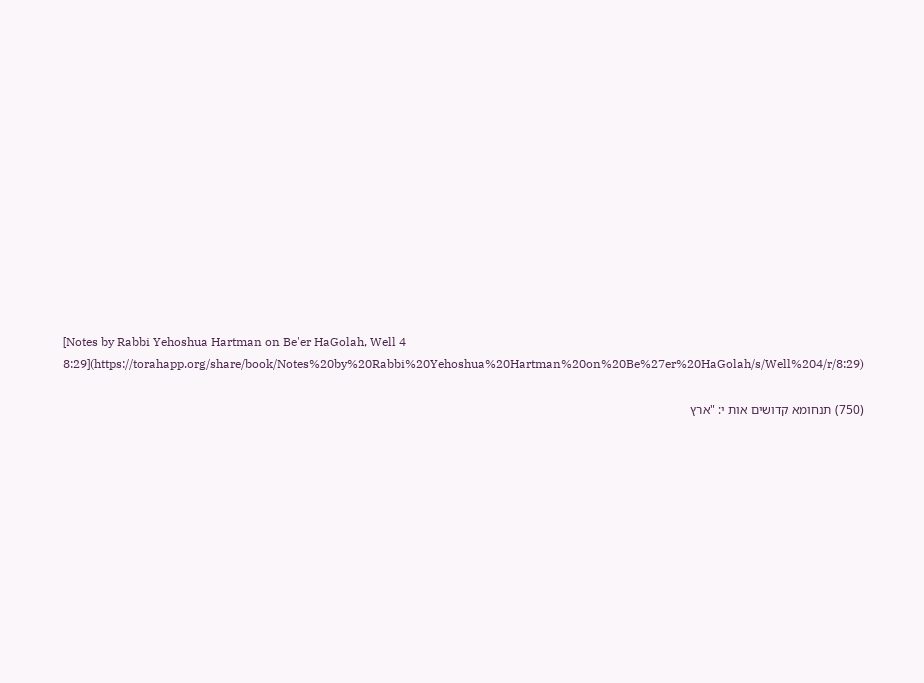[Notes by Rabbi Yehoshua Hartman on Be'er HaGolah, Well 4 8:29](https://torahapp.org/share/book/Notes%20by%20Rabbi%20Yehoshua%20Hartman%20on%20Be%27er%20HaGolah/s/Well%204/r/8:29)

(750) תנחומא קדושים אות י: "ארץ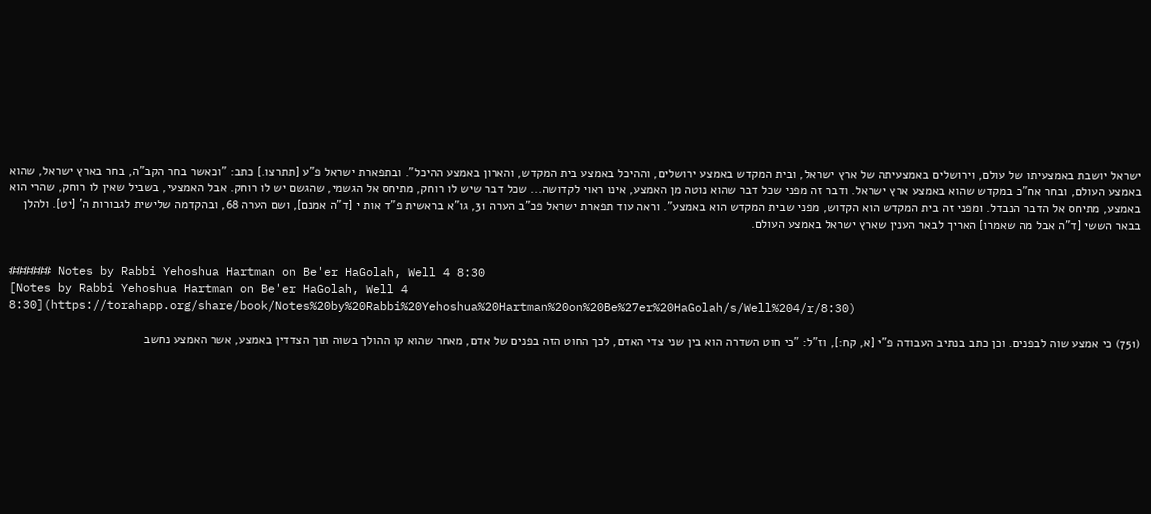ישראל יושבת באמצעיתו של עולם, וירושלים באמצעיתה של ארץ ישראל, ובית המקדש באמצע ירושלים, וההיכל באמצע בית המקדש, והארון באמצע ההיכל". ובתפארת ישראל פ"ע [תתרצו.] כתב: "וכאשר בחר הקב"ה, בחר בארץ ישראל, שהוא באמצע העולם, ובחר אח"כ במקדש שהוא באמצע ארץ ישראל. ודבר זה מפני שכל דבר שהוא נוטה מן האמצע, אינו ראוי לקדושה... שכל דבר שיש לו רוחק, מתיחס אל הגשמי, שהגשם יש לו רוחק. אבל האמצעי, בשביל שאין לו רוחק, שהרי הוא באמצע, מתיחס אל הדבר הנבדל. ומפני זה בית המקדש הוא הקדוש, מפני שבית המקדש הוא באמצע". וראה עוד תפארת ישראל פכ"ב הערה 31, גו"א בראשית פ"ד אות י [ד"ה אמנם], ושם הערה 68, ובהקדמה שלישית לגבורות ה' [יט]. ולהלן בבאר הששי [ד"ה אבל מה שאמרו] האריך לבאר הענין שארץ ישראל באמצע העולם.


###### Notes by Rabbi Yehoshua Hartman on Be'er HaGolah, Well 4 8:30
[Notes by Rabbi Yehoshua Hartman on Be'er HaGolah, Well 4 8:30](https://torahapp.org/share/book/Notes%20by%20Rabbi%20Yehoshua%20Hartman%20on%20Be%27er%20HaGolah/s/Well%204/r/8:30)

(751) כי אמצע שוה לבפנים. וכן כתב בנתיב העבודה פ"י [א, קח:], וז"ל: "כי חוט השדרה הוא בין שני צדי האדם, לכך החוט הזה בפנים של אדם, מאחר שהוא קו ההולך בשוה תוך הצדדין באמצע, אשר האמצע נחשב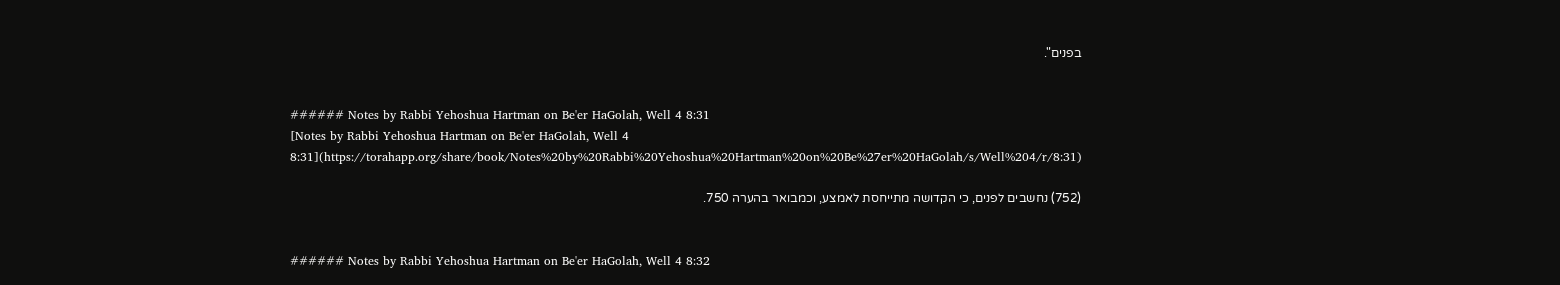בפנים".


###### Notes by Rabbi Yehoshua Hartman on Be'er HaGolah, Well 4 8:31
[Notes by Rabbi Yehoshua Hartman on Be'er HaGolah, Well 4 8:31](https://torahapp.org/share/book/Notes%20by%20Rabbi%20Yehoshua%20Hartman%20on%20Be%27er%20HaGolah/s/Well%204/r/8:31)

(752) נחשבים לפנים, כי הקדושה מתייחסת לאמצע, וכמבואר בהערה 750.


###### Notes by Rabbi Yehoshua Hartman on Be'er HaGolah, Well 4 8:32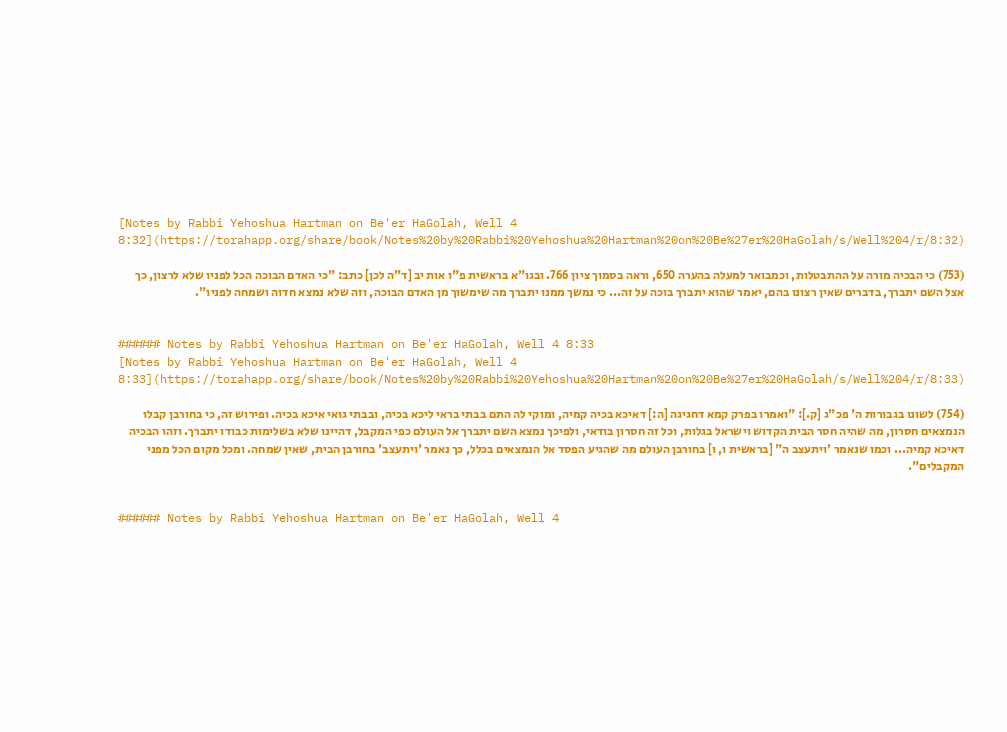[Notes by Rabbi Yehoshua Hartman on Be'er HaGolah, Well 4 8:32](https://torahapp.org/share/book/Notes%20by%20Rabbi%20Yehoshua%20Hartman%20on%20Be%27er%20HaGolah/s/Well%204/r/8:32)

(753) כי הבכיה מורה על ההתבטלות, וכמבואר למעלה בהערה 650, וראה בסמוך ציון 766. ובגו"א בראשית פ"ו אות יב [ד"ה לכן] כתב: "כי האדם הבוכה הכל לפניו שלא לרצון, כך אצל השם יתברך, בדברים שאין רצונו בהם, יאמר שהוא יתברך בוכה על זה... כי נמשך ממנו יתברך מה שימשוך מן האדם הבוכה, וזה שלא נמצא חדוה ושמחה לפניו".


###### Notes by Rabbi Yehoshua Hartman on Be'er HaGolah, Well 4 8:33
[Notes by Rabbi Yehoshua Hartman on Be'er HaGolah, Well 4 8:33](https://torahapp.org/share/book/Notes%20by%20Rabbi%20Yehoshua%20Hartman%20on%20Be%27er%20HaGolah/s/Well%204/r/8:33)

(754) לשונו בגבורות ה' פכ"ג [ק.]: "ואמרו בפרק קמא דחגיגה [ה:] דאיכא בכיה קמיה, ומוקי לה התם בבתי בראי ליכא בכיה, ובבתי גואי איכא בכיה. ופירוש זה, כי בחורבן קבלו הנמצאים חסרון, מה שהיה חסר הבית הקדוש וישראל בגלות, וכל זה חסרון בודאי, ולפיכך נמצא השם יתברך אל העולם כפי המקבל, דהיינו שלא בשלימות כבודו יתברך. וזהו הבכיה דאיכא קמיה... וכמו שנאמר 'ויתעצב ה" [בראשית ו, ו] בחורבן העולם מה שהגיע הפסד אל הנמצאים בכלל, כך נאמר 'ויתעצב' בחורבן הבית, שאין שמחה. ומכל מקום הכל מפני המקבלים".


###### Notes by Rabbi Yehoshua Hartman on Be'er HaGolah, Well 4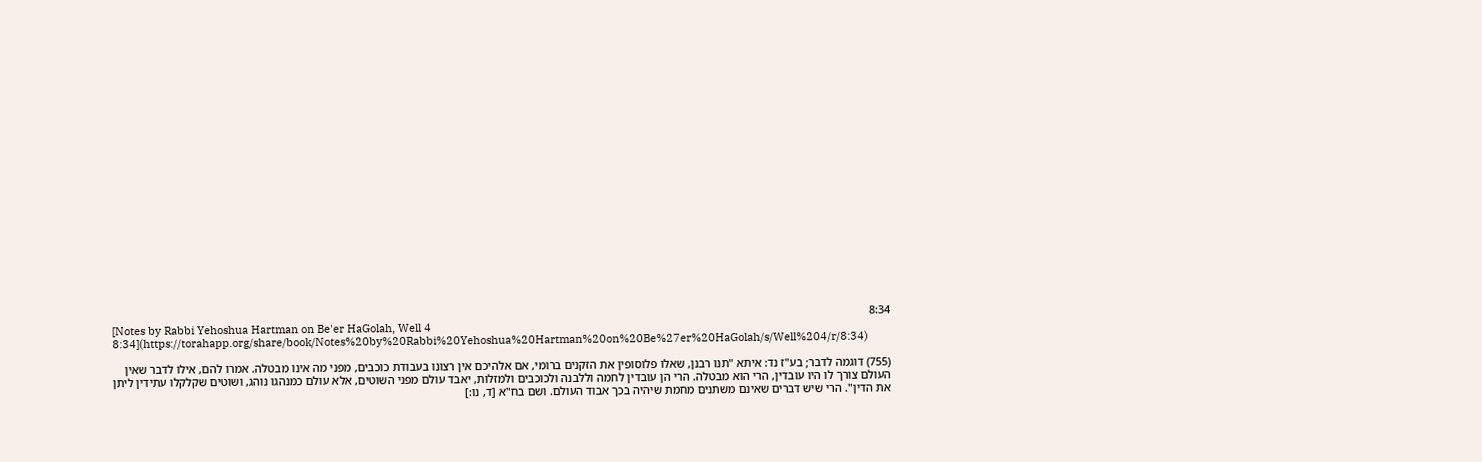8:34
[Notes by Rabbi Yehoshua Hartman on Be'er HaGolah, Well 4 8:34](https://torahapp.org/share/book/Notes%20by%20Rabbi%20Yehoshua%20Hartman%20on%20Be%27er%20HaGolah/s/Well%204/r/8:34)

(755) דוגמה לדבר; בע"ז נד: איתא "תנו רבנן, שאלו פלוסופין את הזקנים ברומי, אם אלהיכם אין רצונו בעבודת כוכבים, מפני מה אינו מבטלה. אמרו להם, אילו לדבר שאין העולם צורך לו היו עובדין, הרי הוא מבטלה. הרי הן עובדין לחמה וללבנה ולכוכבים ולמזלות, יאבד עולם מפני השוטים, אלא עולם כמנהגו נוהג, ושוטים שקלקלו עתידין ליתן את הדין". הרי שיש דברים שאינם משתנים מחמת שיהיה בכך אבוד העולם. ושם בח"א [ד, נו:]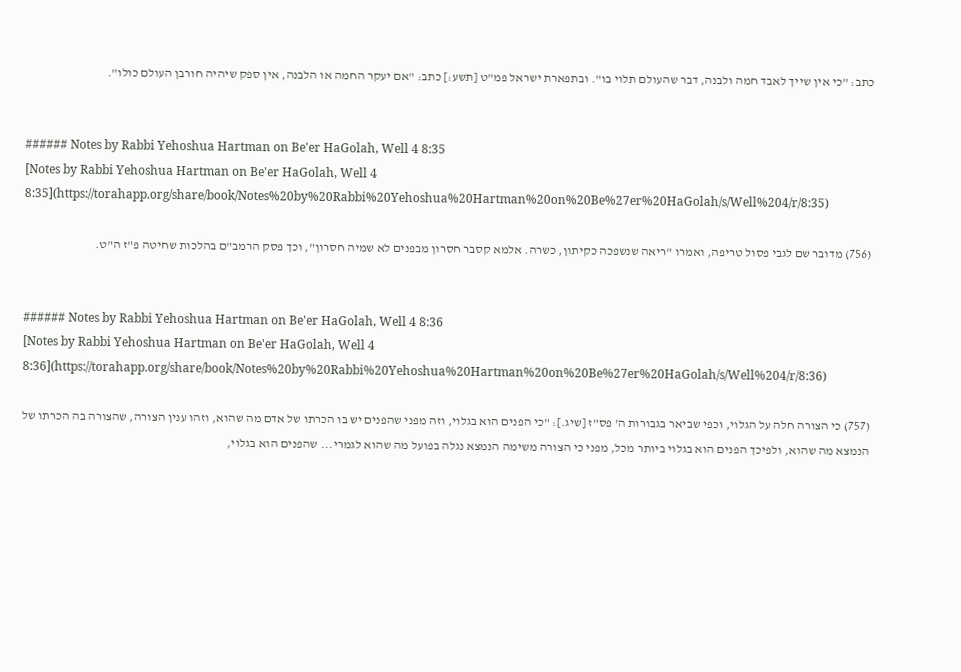כתב: "כי אין שייך לאבד חמה ולבנה, דבר שהעולם תלוי בו". ובתפארת ישראל פמ"ט [תשע:] כתב: "אם יעקר החמה או הלבנה, אין ספק שיהיה חורבן העולם כולו".


###### Notes by Rabbi Yehoshua Hartman on Be'er HaGolah, Well 4 8:35
[Notes by Rabbi Yehoshua Hartman on Be'er HaGolah, Well 4 8:35](https://torahapp.org/share/book/Notes%20by%20Rabbi%20Yehoshua%20Hartman%20on%20Be%27er%20HaGolah/s/Well%204/r/8:35)

(756) מדובר שם לגבי פסול טריפה, ואמרו "ריאה שנשפכה כקיתון, כשרה. אלמא קסבר חסרון מבפנים לא שמיה חסרון", וכך פסק הרמב"ם בהלכות שחיטה פ"ז ה"ט.


###### Notes by Rabbi Yehoshua Hartman on Be'er HaGolah, Well 4 8:36
[Notes by Rabbi Yehoshua Hartman on Be'er HaGolah, Well 4 8:36](https://torahapp.org/share/book/Notes%20by%20Rabbi%20Yehoshua%20Hartman%20on%20Be%27er%20HaGolah/s/Well%204/r/8:36)

(757) כי הצורה חלה על הגלוי, וכפי שביאר בגבורות ה' פס"ז [שיג.]: "כי הפנים הוא בגלוי, וזה מפני שהפנים יש בו הכרתו של אדם מה שהוא, וזהו ענין הצורה, שהצורה בה הכרתו של הנמצא מה שהוא, ולפיכך הפנים הוא בגלוי ביותר מכל, מפני כי הצורה משימה הנמצא נגלה בפועל מה שהוא לגמרי... שהפנים הוא בגלוי,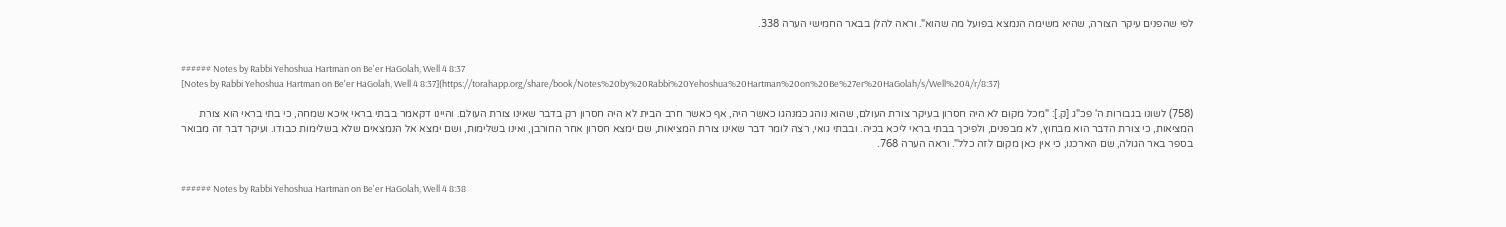לפי שהפנים עיקר הצורה, שהיא משימה הנמצא בפועל מה שהוא". וראה להלן בבאר החמישי הערה 338.


###### Notes by Rabbi Yehoshua Hartman on Be'er HaGolah, Well 4 8:37
[Notes by Rabbi Yehoshua Hartman on Be'er HaGolah, Well 4 8:37](https://torahapp.org/share/book/Notes%20by%20Rabbi%20Yehoshua%20Hartman%20on%20Be%27er%20HaGolah/s/Well%204/r/8:37)

(758) לשונו בגבורות ה' פכ"ג [ק.]: "מכל מקום לא היה חסרון בעיקר צורת העולם, שהוא נוהג כמנהגו כאשר היה, אף כאשר חרב הבית לא היה חסרון רק בדבר שאינו צורת העולם. והיינו דקאמר בבתי בראי איכא שמחה, כי בתי בראי הוא צורת המציאות, כי צורת הדבר הוא מבחוץ, לא מבפנים, ולפיכך בבתי בראי ליכא בכיה. ובבתי גואי, רצה לומר דבר שאינו צורת המציאות, שם ימצא חסרון אחר החורבן, ואינו בשלימות, ושם ימצא אל הנמצאים שלא בשלימות כבודו. ועיקר דבר זה מבואר בספר באר הגולה, שם הארכנו, כי אין כאן מקום לזה כלל". וראה הערה 768.


###### Notes by Rabbi Yehoshua Hartman on Be'er HaGolah, Well 4 8:38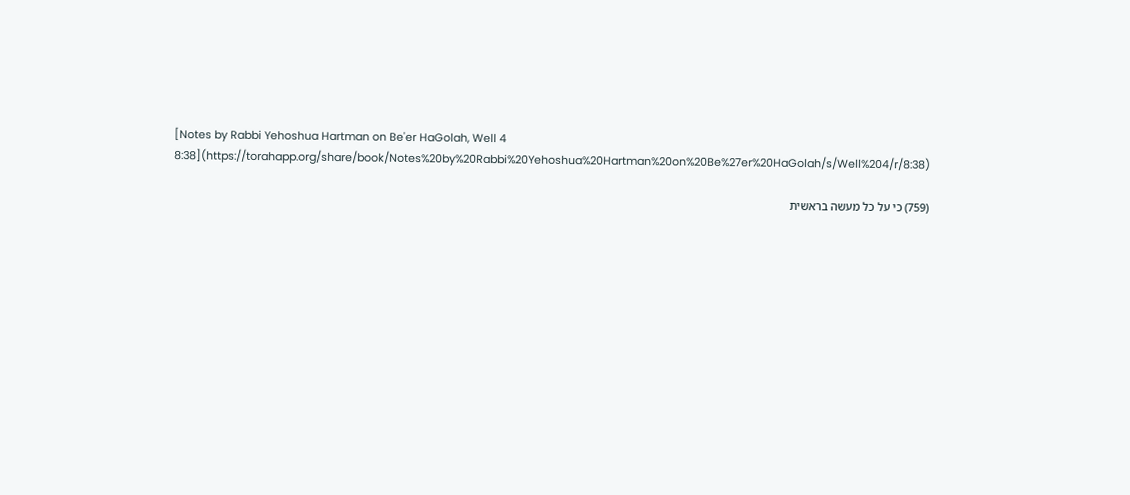[Notes by Rabbi Yehoshua Hartman on Be'er HaGolah, Well 4 8:38](https://torahapp.org/share/book/Notes%20by%20Rabbi%20Yehoshua%20Hartman%20on%20Be%27er%20HaGolah/s/Well%204/r/8:38)

(759) כי על כל מעשה בראשית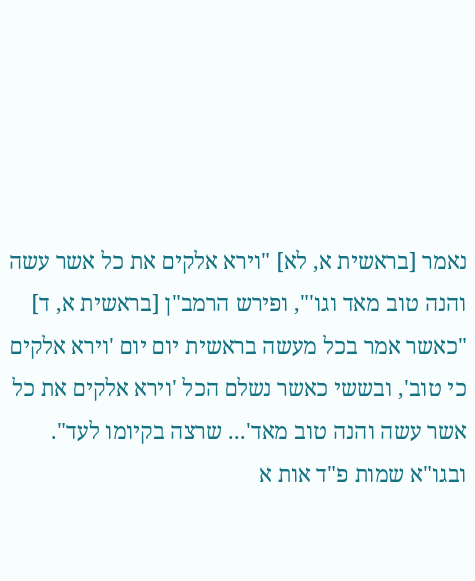נאמר [בראשית א, לא] "וירא אלקים את כל אשר עשה והנה טוב מאד וגו'", ופירש הרמב"ן [בראשית א, ד] "כאשר אמר בכל מעשה בראשית יום יום 'וירא אלקים כי טוב', ובששי כאשר נשלם הכל 'וירא אלקים את כל אשר עשה והנה טוב מאד'... שרצה בקיומו לעד". ובגו"א שמות פ"ד אות א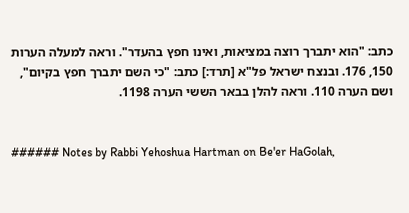כתב: "הוא יתברך רוצה במציאות, ואינו חפץ בהעדר". וראה למעלה הערות 150, 176. ובנצח ישראל פל"א [תרד:] כתב: "כי השם יתברך חפץ בקיום", ושם הערה 110. וראה להלן בבאר הששי הערה 1198.


###### Notes by Rabbi Yehoshua Hartman on Be'er HaGolah,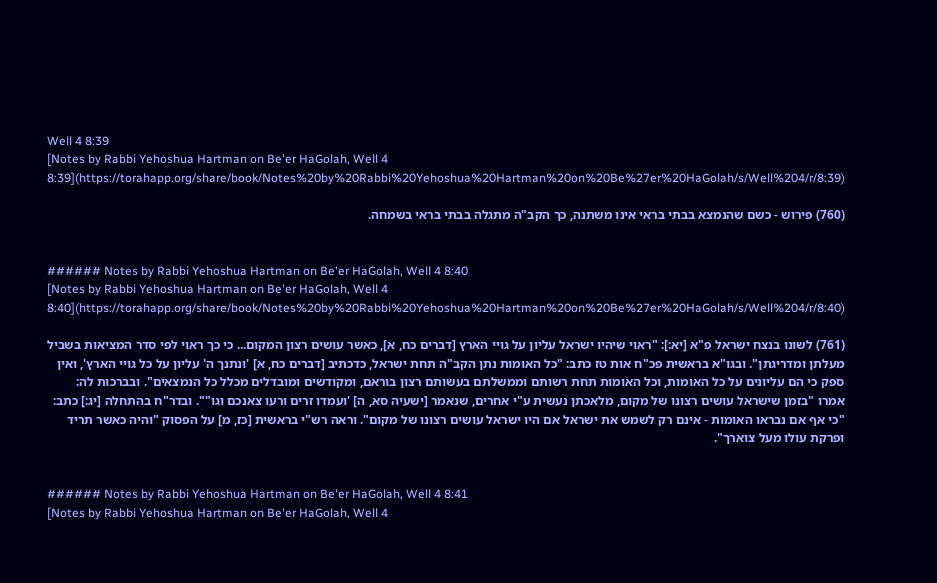Well 4 8:39
[Notes by Rabbi Yehoshua Hartman on Be'er HaGolah, Well 4 8:39](https://torahapp.org/share/book/Notes%20by%20Rabbi%20Yehoshua%20Hartman%20on%20Be%27er%20HaGolah/s/Well%204/r/8:39)

(760) פירוש - כשם שהנמצא בבתי בראי אינו משתנה, כך הקב"ה מתגלה בבתי בראי בשמחה.


###### Notes by Rabbi Yehoshua Hartman on Be'er HaGolah, Well 4 8:40
[Notes by Rabbi Yehoshua Hartman on Be'er HaGolah, Well 4 8:40](https://torahapp.org/share/book/Notes%20by%20Rabbi%20Yehoshua%20Hartman%20on%20Be%27er%20HaGolah/s/Well%204/r/8:40)

(761) לשונו בנצח ישראל פ"א [יא:]: "ראוי שיהיו ישראל עליון על גויי הארץ [דברים כח, א], כאשר עושים רצון המקום... כי כך ראוי לפי סדר המציאות בשביל מעלתן ומדריגתן". ובגו"א בראשית פכ"ח אות טז כתב: "כל האומות נתן הקב"ה תחת ישראל, כדכתיב [דברים כח, א] 'ונתנך ה' עליון על כל גויי הארץ', ואין ספק כי הם עליונים על כל האומות, וכל האומות תחת רשותם וממשלתם בעשותם רצון בוראם, ומקודשים ומובדלים מכלל כל הנמצאים". ובברכות לה: אמרו "בזמן שישראל עושים רצונו של מקום, מלאכתן נעשית ע"י אחרים, שנאמר [ישעיה סא, ה] 'ועמדו זרים ורעו צאנכם וגו"". ובדר"ח בהתחלה [יג:] כתב: "כי אף אם נבראו האומות - אינם רק לשמש את ישראל אם היו ישראל עושים רצונו של מקום". וראה רש"י בראשית [כז, מ] על הפסוק "והיה כאשר תריד ופרקת עולו מעל צוארך".


###### Notes by Rabbi Yehoshua Hartman on Be'er HaGolah, Well 4 8:41
[Notes by Rabbi Yehoshua Hartman on Be'er HaGolah, Well 4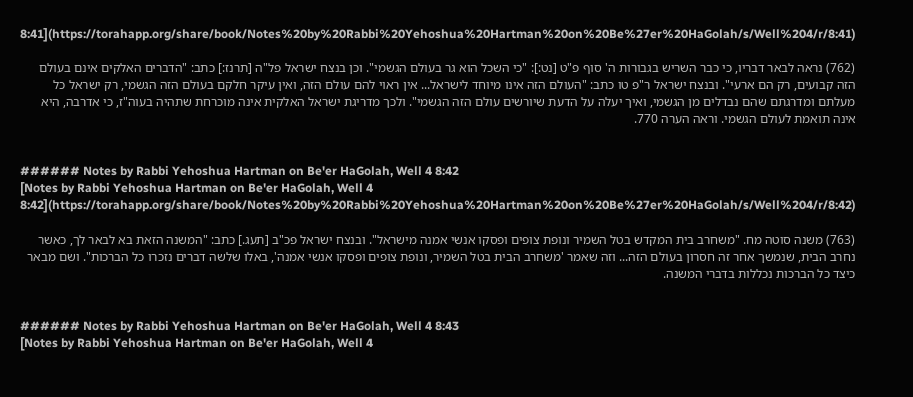8:41](https://torahapp.org/share/book/Notes%20by%20Rabbi%20Yehoshua%20Hartman%20on%20Be%27er%20HaGolah/s/Well%204/r/8:41)

(762) נראה לבאר דבריו, כי כבר השריש בגבורות ה' סוף פ"ט [נט:]: "כי השכל הוא גר בעולם הגשמי". וכן בנצח ישראל פל"ה [תרנז:] כתב: "הדברים האלקים אינם בעולם הזה קבועים, רק הם ארעי". ובנצח ישראל ר"פ טו כתב: "העולם הזה אינו מיוחד לישראל... אין ראוי להם עולם הזה, ואין עיקר חלקם בעולם הזה הגשמי, רק ישראל כל מעלתם ומדרגתם שהם נבדלים מן הגשמי, ואיך יעלה על הדעת שיורשים עולם הזה הגשמי". ולכך מדריגת ישראל האלקית אינה מוכרחת שתהיה בעוה"ז, כי אדרבה, היא אינה תואמת לעולם הגשמי. וראה הערה 770.


###### Notes by Rabbi Yehoshua Hartman on Be'er HaGolah, Well 4 8:42
[Notes by Rabbi Yehoshua Hartman on Be'er HaGolah, Well 4 8:42](https://torahapp.org/share/book/Notes%20by%20Rabbi%20Yehoshua%20Hartman%20on%20Be%27er%20HaGolah/s/Well%204/r/8:42)

(763) משנה סוטה מח. "משחרב בית המקדש בטל השמיר ונופת צופים ופסקו אנשי אמנה מישראל". ובנצח ישראל פכ"ב [תעג.] כתב: "המשנה הזאת בא לבאר לך, כאשר נחרב הבית, שנמשך אחר זה חסרון בעולם הזה... וזה שאמר 'משחרב הבית בטל השמיר, ונופת צופים ופסקו אנשי אמנה', באלו שלשה דברים נזכרו כל הברכות". ושם מבאר כיצד כל הברכות נכללות בדברי המשנה.


###### Notes by Rabbi Yehoshua Hartman on Be'er HaGolah, Well 4 8:43
[Notes by Rabbi Yehoshua Hartman on Be'er HaGolah, Well 4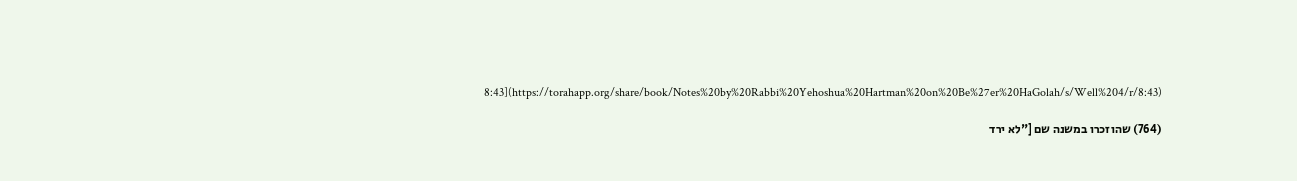8:43](https://torahapp.org/share/book/Notes%20by%20Rabbi%20Yehoshua%20Hartman%20on%20Be%27er%20HaGolah/s/Well%204/r/8:43)

(764) שהוזכרו במשנה שם ["לא ירד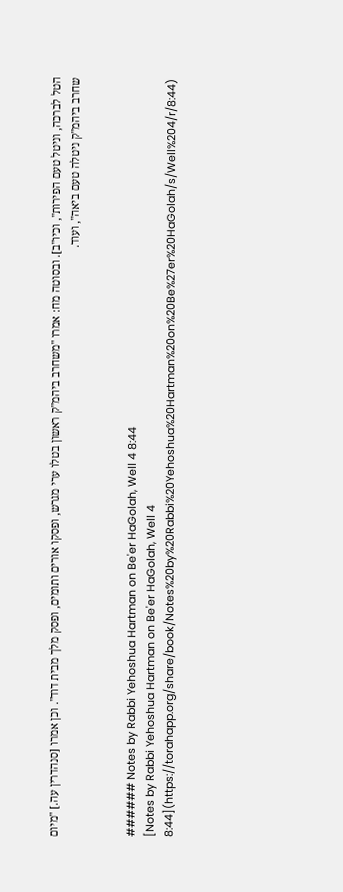הטל לברכה, וניטל טעם הפירות", וכיו"ב]. ובסוטה מח: אמרו "משחרב ביהמ"ק ראשון בטלו ערי מגרש, ופסקו אורים ותומים, ופסק מלך מבית דוד". וכן אמרו [סנהדרין עה.] "מיום שחרב ביהמ"ק ניטלה טעם ביאה", ועוד.


###### Notes by Rabbi Yehoshua Hartman on Be'er HaGolah, Well 4 8:44
[Notes by Rabbi Yehoshua Hartman on Be'er HaGolah, Well 4 8:44](https://torahapp.org/share/book/Notes%20by%20Rabbi%20Yehoshua%20Hartman%20on%20Be%27er%20HaGolah/s/Well%204/r/8:44)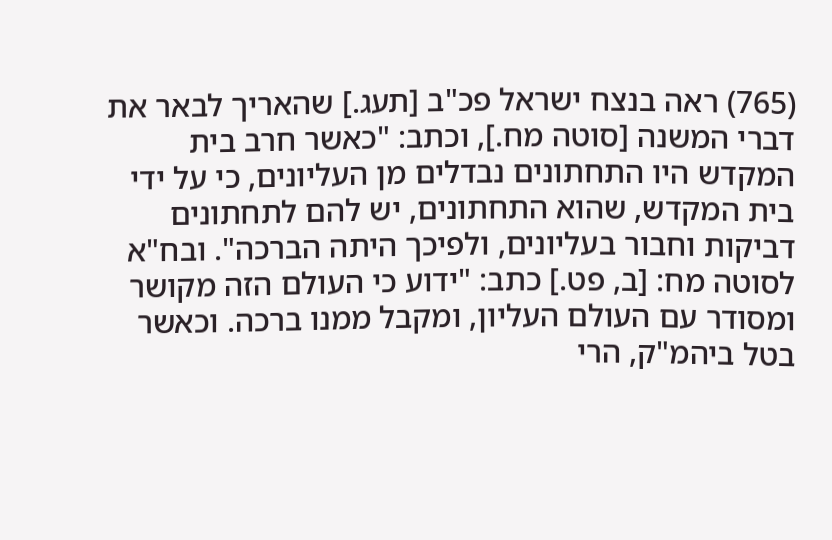(765) ראה בנצח ישראל פכ"ב [תעג.] שהאריך לבאר את דברי המשנה [סוטה מח.], וכתב: "כאשר חרב בית המקדש היו התחתונים נבדלים מן העליונים, כי על ידי בית המקדש, שהוא התחתונים, יש להם לתחתונים דביקות וחבור בעליונים, ולפיכך היתה הברכה". ובח"א לסוטה מח: [ב, פט.] כתב: "ידוע כי העולם הזה מקושר ומסודר עם העולם העליון, ומקבל ממנו ברכה. וכאשר בטל ביהמ"ק, הרי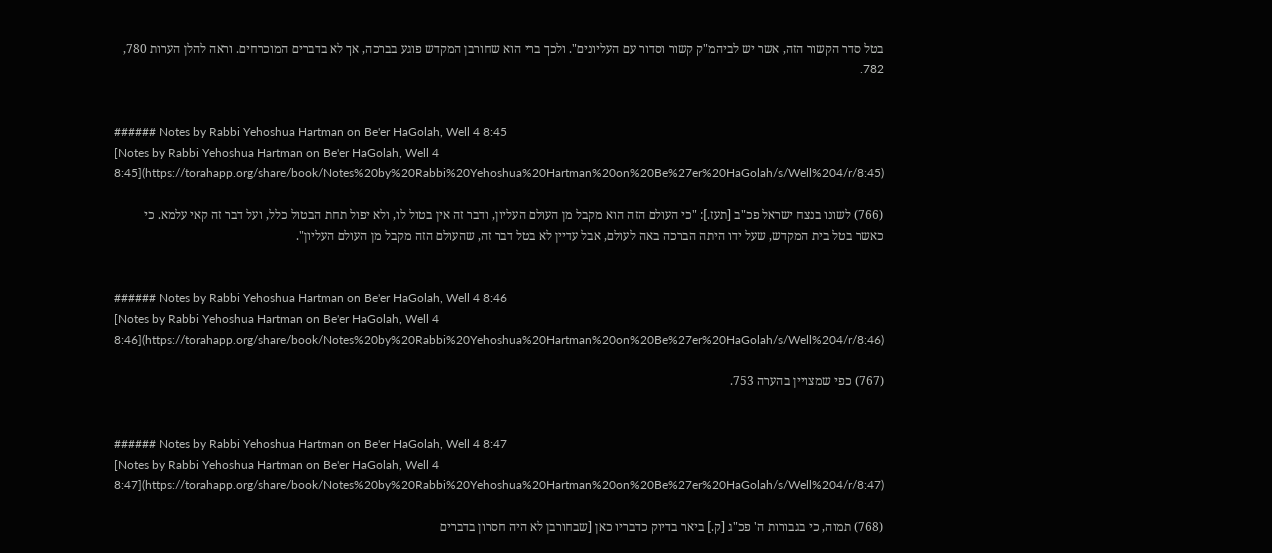בטל סדר הקשור הזה, אשר יש לביהמ"ק קשור וסדור עם העליונים". ולכך ברי הוא שחורבן המקדש פוגע בברכה, אך לא בדברים המוכרחים. וראה להלן הערות 780, 782.


###### Notes by Rabbi Yehoshua Hartman on Be'er HaGolah, Well 4 8:45
[Notes by Rabbi Yehoshua Hartman on Be'er HaGolah, Well 4 8:45](https://torahapp.org/share/book/Notes%20by%20Rabbi%20Yehoshua%20Hartman%20on%20Be%27er%20HaGolah/s/Well%204/r/8:45)

(766) לשונו בנצח ישראל פכ"ב [תעז.]: "כי העולם הזה הוא מקבל מן העולם העליון, ודבר זה אין בטול לו, ולא יפול תחת הבטול כלל, ועל דבר זה קאי עלמא. כי כאשר בטל בית המקדש, שעל ידו היתה הברכה באה לעולם, אבל עדיין לא בטל דבר זה, שהעולם הזה מקבל מן העולם העליון".


###### Notes by Rabbi Yehoshua Hartman on Be'er HaGolah, Well 4 8:46
[Notes by Rabbi Yehoshua Hartman on Be'er HaGolah, Well 4 8:46](https://torahapp.org/share/book/Notes%20by%20Rabbi%20Yehoshua%20Hartman%20on%20Be%27er%20HaGolah/s/Well%204/r/8:46)

(767) כפי שמצויין בהערה 753.


###### Notes by Rabbi Yehoshua Hartman on Be'er HaGolah, Well 4 8:47
[Notes by Rabbi Yehoshua Hartman on Be'er HaGolah, Well 4 8:47](https://torahapp.org/share/book/Notes%20by%20Rabbi%20Yehoshua%20Hartman%20on%20Be%27er%20HaGolah/s/Well%204/r/8:47)

(768) תמוה, כי בגבורות ה' פכ"ג [ק.] ביאר בדיוק כדבריו כאן [שבחורבן לא היה חסרון בדברים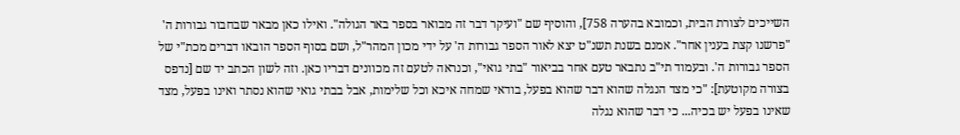השייכים לצורת הבית, וכמובא בהערה 758], והוסיף שם "ועיקר דבר זה מבואר בספר באר הגולה". ואילו כאן מבאר שבחבור גבורות ה' "פרשנו קצת בענין אחר". אמנם בשנת תשנ"ט יצא לאור הספר גבורות ה' על ידי מכון המהר"ל, ושם בסוף הספר הובאו דברים מכת"י של הספר גבורות ה'. ובעמוד תי"ב נתבאר טעם אחר בביאור "בתי גואי", וכנראה לטעם זה מכוונים דבריו כאן. וזה לשון הכתב יד שם [נדפס בצורה מקוטעת]: "כי מצד הנגלה שהוא דבר שהוא בפעל, בודאי שמחה איכא וכל שלימות, אבל בבתי גואי שהוא נסתר ואינו בפעל, מצד שאינו בפעל יש בכיה... כי דבר שהוא נגלה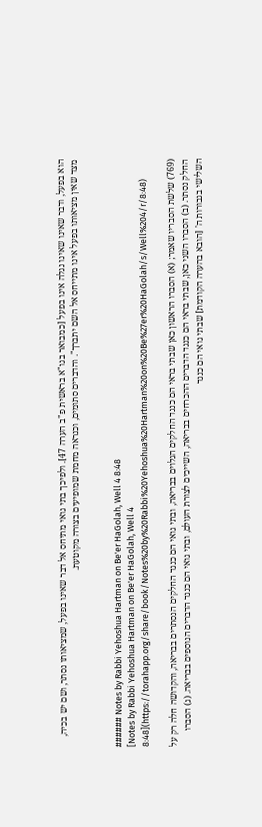הוא בפעל, ודבר שאינו שאינו נגלה אינו בפעל [כמבואר בגו"א בראשית פ"ב הערה 47]. ולפיכך בתי גואי מתיחס אל דבר שאינו בפעל, שמציאותו נסתר, ושם יש בכיה, מצד שאין מציאותו בפעל אינו מתייחס אל השם יתברך". והדברים סתומים, וכנראה מחמת שמופיעים בצורה מקוטעת.


###### Notes by Rabbi Yehoshua Hartman on Be'er HaGolah, Well 4 8:48
[Notes by Rabbi Yehoshua Hartman on Be'er HaGolah, Well 4 8:48](https://torahapp.org/share/book/Notes%20by%20Rabbi%20Yehoshua%20Hartman%20on%20Be%27er%20HaGolah/s/Well%204/r/8:48)

(769) שלשת הסבריו שאמר; (א) הסברו הראשון כאן שבתי בראי הם כנגד החלקים הגלוים בבריאה, ובתי גואי הם כנגד החלקים הנסתרים בבריאה, והקדושה חלה רק על החלק נסתר. (ב) הסברו השני כאן, שבתי בראי הם כנגד הדברים ההכרחים בבריאה, השייכים לצורת העולם, ובתי גואי הם כנגד הדברים הנוספים בבריאה. (ג) הסברו השלישי בגבורות ה' [הובא בהערה הקודמת] שבתי גואי הם כנגד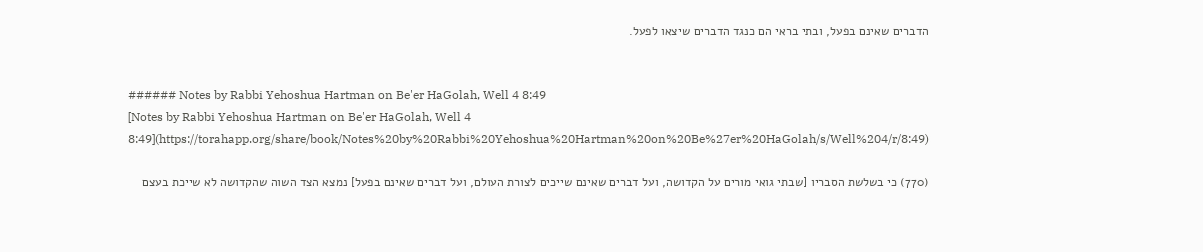הדברים שאינם בפעל, ובתי בראי הם כנגד הדברים שיצאו לפעל.


###### Notes by Rabbi Yehoshua Hartman on Be'er HaGolah, Well 4 8:49
[Notes by Rabbi Yehoshua Hartman on Be'er HaGolah, Well 4 8:49](https://torahapp.org/share/book/Notes%20by%20Rabbi%20Yehoshua%20Hartman%20on%20Be%27er%20HaGolah/s/Well%204/r/8:49)

(770) כי בשלשת הסבריו [שבתי גואי מורים על הקדושה, ועל דברים שאינם שייכים לצורת העולם, ועל דברים שאינם בפעל] נמצא הצד השוה שהקדושה לא שייכת בעצם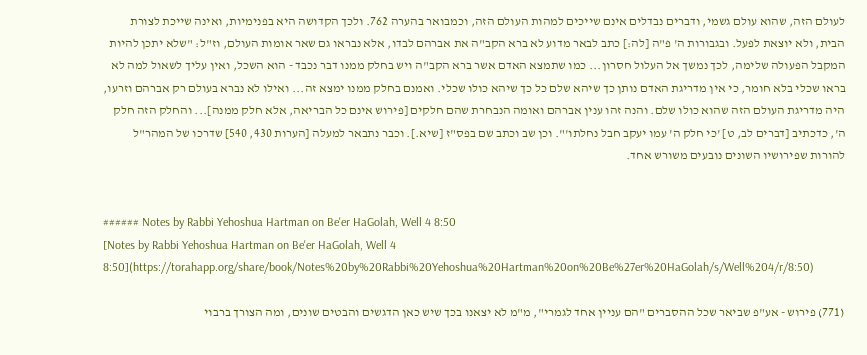לעולם הזה, שהוא עולם גשמי, ודברים נבדלים אינם שייכים למהות העולם הזה, וכמבואר בהערה 762. ולכך הקדושה היא בפנימיות, ואינה שייכת לצורת הבית, ולא יוצאת לפעל. ובגבורות ה' פ"ה [לה:] כתב לבאר מדוע לא ברא הקב"ה את אברהם לבדו, אלא נבראו גם שאר אומות העולם, וז"ל: "שלא יתכן להיות המקבל הפעולה שלימה, לכך נמשך אל העלול חסרון... כמו שתמצא האדם אשר ברא הקב"ה ויש בחלק ממנו דבר נכבד - הוא השכל, ואין עליך לשאול למה לא בראו שכלי בלא חומר, כי אין מדריגת האדם נותן כך שיהא שלם כל כך שיהא כולו שכלי. ואמנם בחלק ממנו ימצא זה... ואילו לא נברא בעולם רק אברהם וזרעו, היה מדריגת העולם הזה שהוא כולו שלם. והנה זהו ענין אברהם ואומה הנבחרת שהם חלקים [פירוש אינם כל הבריאה, אלא חלק ממנה]... והחלק הזה חלק ה', כדכתיב [דברים לב, ט] 'כי חלק ה' עמו יעקב חבל נחלתו'". וכן שב וכתב שם בפס"ז [שיא.]. וכבר נתבאר למעלה [הערות 430, 540] שדרכו של המהר"ל להורות שפירושיו השונים נובעים משורש אחד.


###### Notes by Rabbi Yehoshua Hartman on Be'er HaGolah, Well 4 8:50
[Notes by Rabbi Yehoshua Hartman on Be'er HaGolah, Well 4 8:50](https://torahapp.org/share/book/Notes%20by%20Rabbi%20Yehoshua%20Hartman%20on%20Be%27er%20HaGolah/s/Well%204/r/8:50)

(771) פירוש - אע"פ שביאר שכל ההסברים "הם עניין אחד לגמרי", מ"מ לא יצאנו בכך שיש כאן הדגשים והבטים שונים, ומה הצורך ברבוי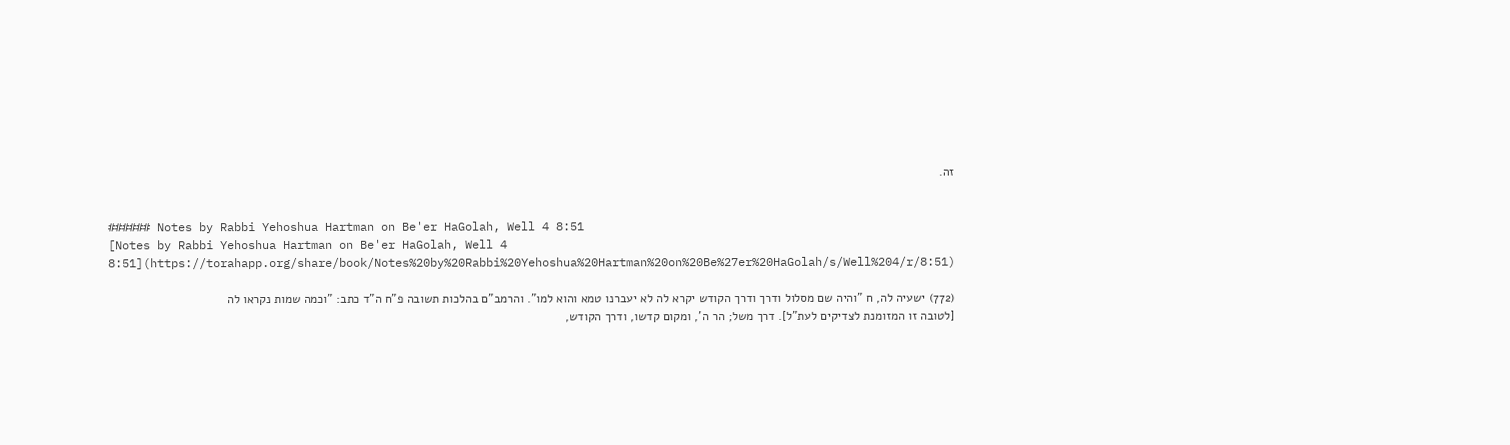זה.


###### Notes by Rabbi Yehoshua Hartman on Be'er HaGolah, Well 4 8:51
[Notes by Rabbi Yehoshua Hartman on Be'er HaGolah, Well 4 8:51](https://torahapp.org/share/book/Notes%20by%20Rabbi%20Yehoshua%20Hartman%20on%20Be%27er%20HaGolah/s/Well%204/r/8:51)

(772) ישעיה לה, ח "והיה שם מסלול ודרך ודרך הקודש יקרא לה לא יעברנו טמא והוא למו". והרמב"ם בהלכות תשובה פ"ח ה"ד כתב: "וכמה שמות נקראו לה [לטובה זו המזומנת לצדיקים לעת"ל]. דרך משל; הר ה', ומקום קדשו, ודרך הקודש,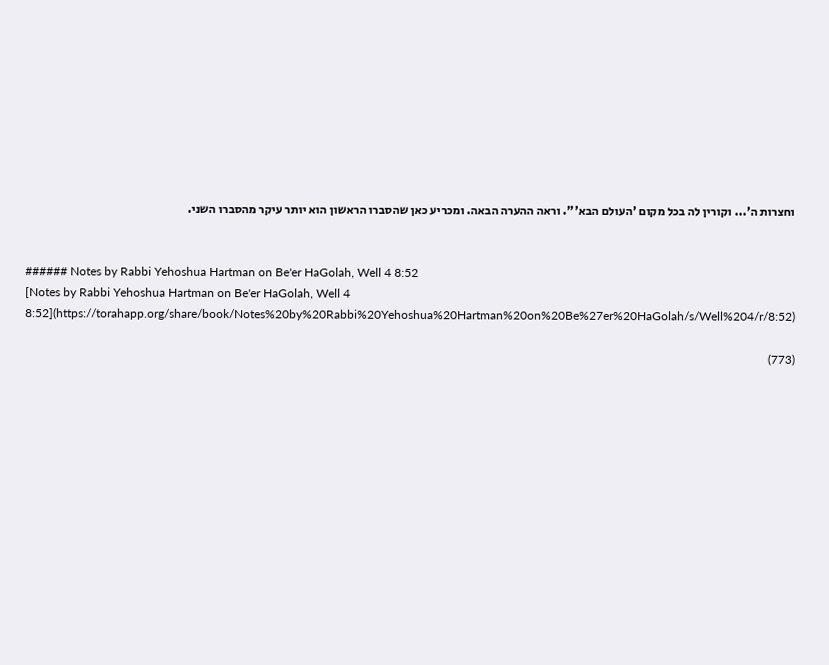וחצרות ה'... וקורין לה בכל מקום 'העולם הבא'". וראה ההערה הבאה. ומכריע כאן שהסברו הראשון הוא יותר עיקר מהסברו השני.


###### Notes by Rabbi Yehoshua Hartman on Be'er HaGolah, Well 4 8:52
[Notes by Rabbi Yehoshua Hartman on Be'er HaGolah, Well 4 8:52](https://torahapp.org/share/book/Notes%20by%20Rabbi%20Yehoshua%20Hartman%20on%20Be%27er%20HaGolah/s/Well%204/r/8:52)

(773)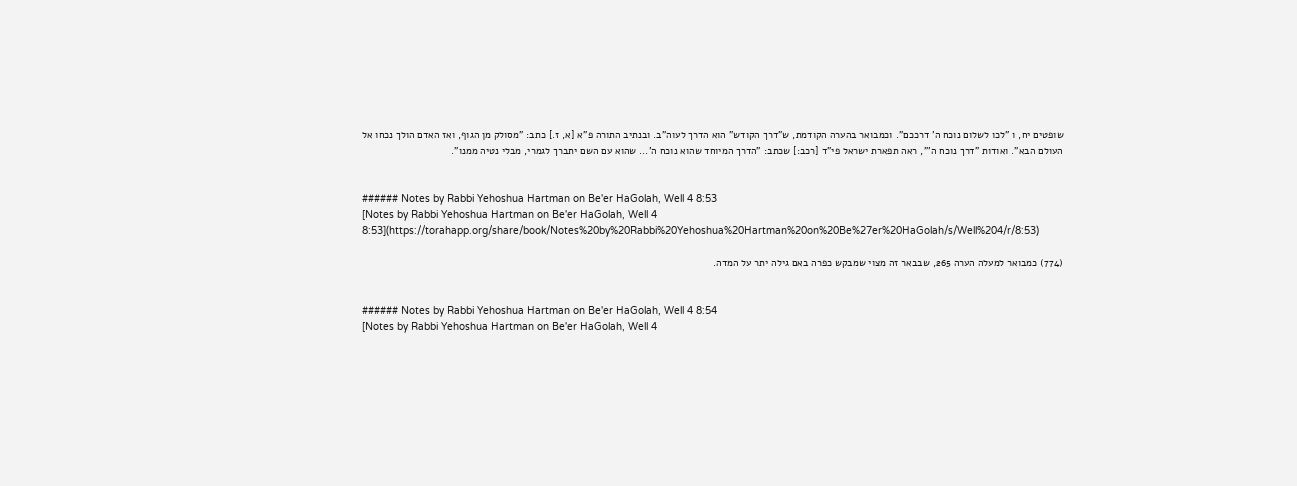שופטים יח, ו "לכו לשלום נוכח ה' דרככם". וכמבואר בהערה הקודמת, ש"דרך הקודש" הוא הדרך לעוה"ב. ובנתיב התורה פ"א [א, ז.] כתב: "מסולק מן הגוף, ואז האדם הולך נכחו אל העולם הבא". ואודות "דרך נוכח ה'", ראה תפארת ישראל פי"ד [רכב:] שכתב: "הדרך המיוחד שהוא נוכח ה'... שהוא עם השם יתברך לגמרי, מבלי נטיה ממנו".


###### Notes by Rabbi Yehoshua Hartman on Be'er HaGolah, Well 4 8:53
[Notes by Rabbi Yehoshua Hartman on Be'er HaGolah, Well 4 8:53](https://torahapp.org/share/book/Notes%20by%20Rabbi%20Yehoshua%20Hartman%20on%20Be%27er%20HaGolah/s/Well%204/r/8:53)

(774) כמבואר למעלה הערה 265, שבבאר זה מצוי שמבקש כפרה באם גילה יתר על המדה.


###### Notes by Rabbi Yehoshua Hartman on Be'er HaGolah, Well 4 8:54
[Notes by Rabbi Yehoshua Hartman on Be'er HaGolah, Well 4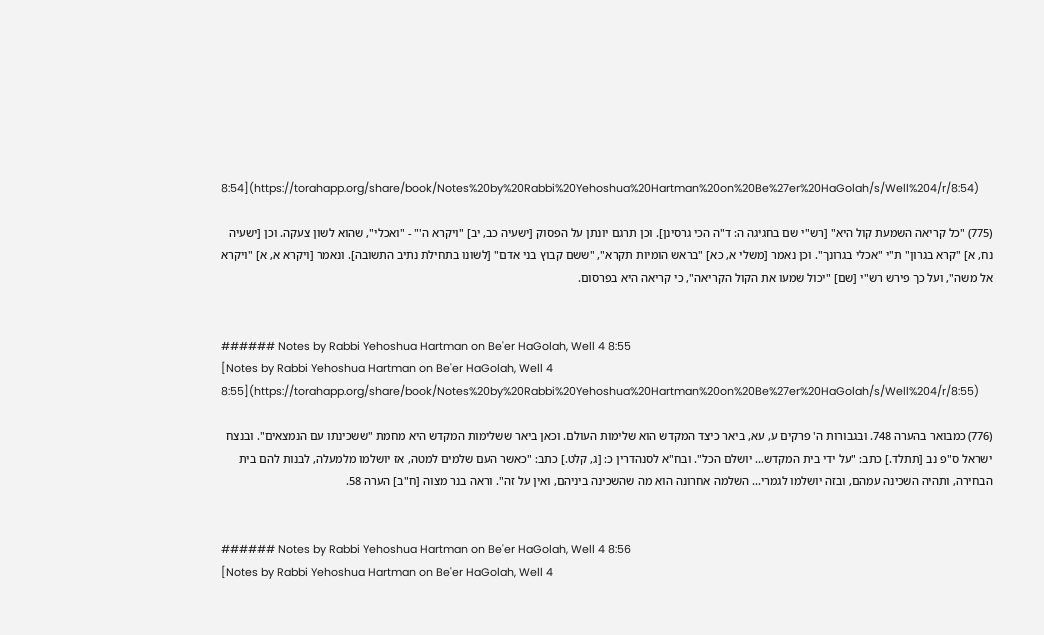8:54](https://torahapp.org/share/book/Notes%20by%20Rabbi%20Yehoshua%20Hartman%20on%20Be%27er%20HaGolah/s/Well%204/r/8:54)

(775) "כל קריאה השמעת קול היא" [רש"י שם בחגיגה ה: ד"ה הכי גרסינן]. וכן תרגם יונתן על הפסוק [ישעיה כב, יב] "ויקרא ה'" - "ואכלי", שהוא לשון צעקה. וכן [ישעיה נח, א] "קרא בגרון" ת"י "אכלי בגרונך". וכן נאמר [משלי א, כא] "בראש הומיות תקרא", "ששם קבוץ בני אדם" [לשונו בתחילת נתיב התשובה]. ונאמר [ויקרא א, א] "ויקרא אל משה", ועל כך פירש רש"י [שם] "יכול שמעו את הקול הקריאה", כי קריאה היא בפרסום.


###### Notes by Rabbi Yehoshua Hartman on Be'er HaGolah, Well 4 8:55
[Notes by Rabbi Yehoshua Hartman on Be'er HaGolah, Well 4 8:55](https://torahapp.org/share/book/Notes%20by%20Rabbi%20Yehoshua%20Hartman%20on%20Be%27er%20HaGolah/s/Well%204/r/8:55)

(776) כמבואר בהערה 748. ובגבורות ה' פרקים ע, עא, ביאר כיצד המקדש הוא שלימות העולם. וכאן ביאר ששלימות המקדש היא מחמת "ששכינתו עם הנמצאים". ובנצח ישראל ס"פ נב [תתלד.] כתב: "על ידי בית המקדש... יושלם הכל". ובח"א לסנהדרין כ: [ג, קלט.] כתב: "כאשר העם שלמים למטה, אז יושלמו מלמעלה, לבנות להם בית הבחירה, ותהיה השכינה עמהם, ובזה יושלמו לגמרי... השלמה אחרונה הוא מה שהשכינה ביניהם, ואין על זה". וראה בנר מצוה [ח"ב] הערה 58.


###### Notes by Rabbi Yehoshua Hartman on Be'er HaGolah, Well 4 8:56
[Notes by Rabbi Yehoshua Hartman on Be'er HaGolah, Well 4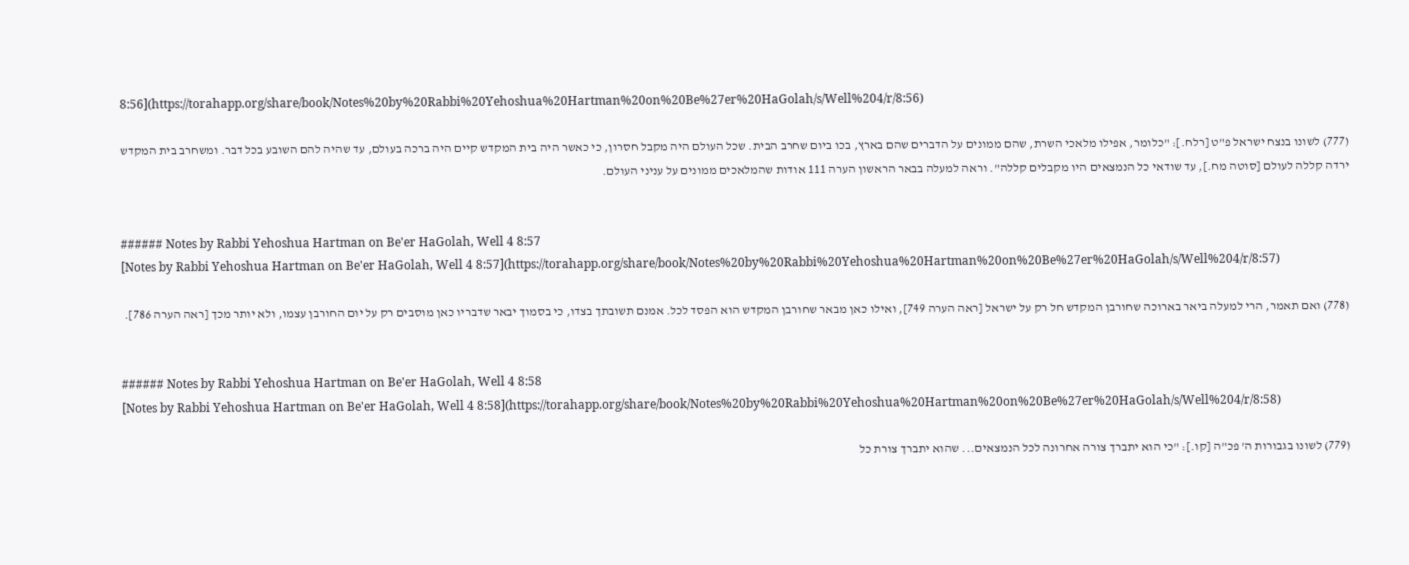8:56](https://torahapp.org/share/book/Notes%20by%20Rabbi%20Yehoshua%20Hartman%20on%20Be%27er%20HaGolah/s/Well%204/r/8:56)

(777) לשונו בנצח ישראל פ"ט [רלח.]: "כלומר, אפילו מלאכי השרת, שהם ממונים על הדברים שהם בארץ, בכו ביום שחרב הבית. שכל העולם היה מקבל חסרון, כי כאשר היה בית המקדש קיים היה ברכה בעולם, עד שהיה להם השובע בכל דבר. ומשחרב בית המקדש ירדה קללה לעולם [סוטה מח.], עד שודאי כל הנמצאים היו מקבלים קללה". וראה למעלה בבאר הראשון הערה 111 אודות שהמלאכים ממונים על עניני העולם.


###### Notes by Rabbi Yehoshua Hartman on Be'er HaGolah, Well 4 8:57
[Notes by Rabbi Yehoshua Hartman on Be'er HaGolah, Well 4 8:57](https://torahapp.org/share/book/Notes%20by%20Rabbi%20Yehoshua%20Hartman%20on%20Be%27er%20HaGolah/s/Well%204/r/8:57)

(778) ואם תאמר, הרי למעלה ביאר בארוכה שחורבן המקדש חל רק על ישראל [ראה הערה 749], ואילו כאן מבאר שחורבן המקדש הוא הפסד לכל. אמנם תשובתך בצדו, כי בסמוך יבאר שדבריו כאן מוסבים רק על יום החורבן עצמו, ולא יותר מכך [ראה הערה 786].


###### Notes by Rabbi Yehoshua Hartman on Be'er HaGolah, Well 4 8:58
[Notes by Rabbi Yehoshua Hartman on Be'er HaGolah, Well 4 8:58](https://torahapp.org/share/book/Notes%20by%20Rabbi%20Yehoshua%20Hartman%20on%20Be%27er%20HaGolah/s/Well%204/r/8:58)

(779) לשונו בגבורות ה' פכ"ה [קו.]: "כי הוא יתברך צורה אחרונה לכל הנמצאים... שהוא יתברך צורת כל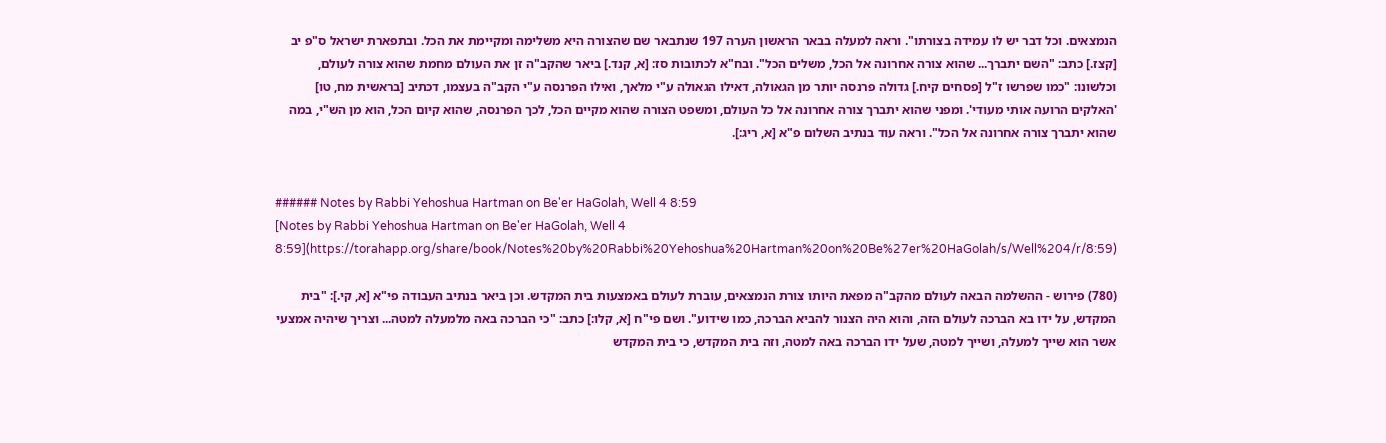הנמצאים. וכל דבר יש לו עמידה בצורתו". וראה למעלה בבאר הראשון הערה 197 שנתבאר שם שהצורה היא משלימה ומקיימת את הכל. ובתפארת ישראל ס"פ יב [קצז.] כתב: "השם יתברך... שהוא צורה אחרונה אל הכל, משלים הכל". ובח"א לכתובות סז: [א, קנד.] ביאר שהקב"ה זן את העולם מחמת שהוא צורה לעולם, וכלשונו: "כמו שפרשו ז"ל [פסחים קיח.] גדולה פרנסה יותר מן הגאולה, דאילו הגאולה ע"י מלאך, ואילו הפרנסה ע"י הקב"ה בעצמו, דכתיב [בראשית מח, טו] 'האלקים הרועה אותי מעודי'. ומפני שהוא יתברך צורה אחרונה אל כל העולם, ומשפט הצורה שהוא מקיים הכל, לכך הפרנסה, שהוא קיום הכל, הוא מן הש"י, במה שהוא יתברך צורה אחרונה אל הכל". וראה עוד בנתיב השלום פ"א [א, ריג:].


###### Notes by Rabbi Yehoshua Hartman on Be'er HaGolah, Well 4 8:59
[Notes by Rabbi Yehoshua Hartman on Be'er HaGolah, Well 4 8:59](https://torahapp.org/share/book/Notes%20by%20Rabbi%20Yehoshua%20Hartman%20on%20Be%27er%20HaGolah/s/Well%204/r/8:59)

(780) פירוש - ההשלמה הבאה לעולם מהקב"ה מפאת היותו צורת הנמצאים, עוברת לעולם באמצעות בית המקדש. וכן ביאר בנתיב העבודה פי"א [א, קי.]: "בית המקדש, על ידו בא הברכה לעולם הזה, והוא היה הצנור להביא הברכה, כמו שידוע". ושם פי"ח [א, קלו:] כתב: "כי הברכה באה מלמעלה למטה... וצריך שיהיה אמצעי אשר הוא שייך למעלה, ושייך למטה, שעל ידו הברכה באה למטה, וזה בית המקדש, כי בית המקדש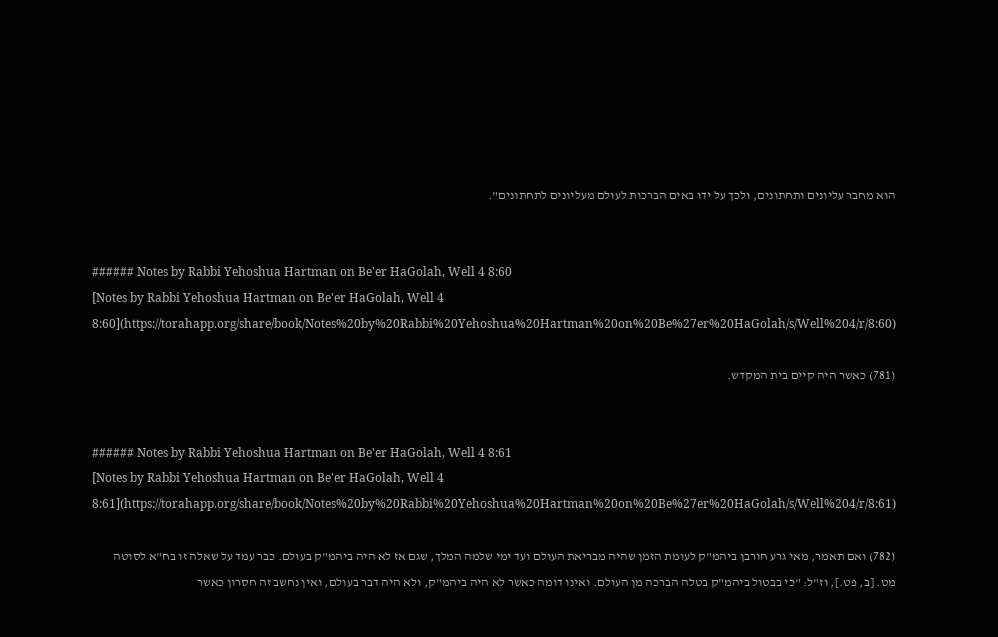הוא מחבר עליונים ותחתונים, ולכך על ידו באים הברכות לעולם מעליונים לתחתונים".


###### Notes by Rabbi Yehoshua Hartman on Be'er HaGolah, Well 4 8:60
[Notes by Rabbi Yehoshua Hartman on Be'er HaGolah, Well 4 8:60](https://torahapp.org/share/book/Notes%20by%20Rabbi%20Yehoshua%20Hartman%20on%20Be%27er%20HaGolah/s/Well%204/r/8:60)

(781) כאשר היה קיים בית המקדש.


###### Notes by Rabbi Yehoshua Hartman on Be'er HaGolah, Well 4 8:61
[Notes by Rabbi Yehoshua Hartman on Be'er HaGolah, Well 4 8:61](https://torahapp.org/share/book/Notes%20by%20Rabbi%20Yehoshua%20Hartman%20on%20Be%27er%20HaGolah/s/Well%204/r/8:61)

(782) ואם תאמר, מאי גרע חורבן ביהמ"ק לעומת הזמן שהיה מבריאת העולם ועד ימי שלמה המלך, שגם אז לא היה ביהמ"ק בעולם. כבר עמד על שאלה זו בח"א לסוטה מט. [ב, פט.], וז"ל: "כי בבטול ביהמ"ק בטלה הברכה מן העולם. ואינו דומה כאשר לא היה ביהמ"ק, ולא היה דבר בעולם, ואין נחשב זה חסרון כאשר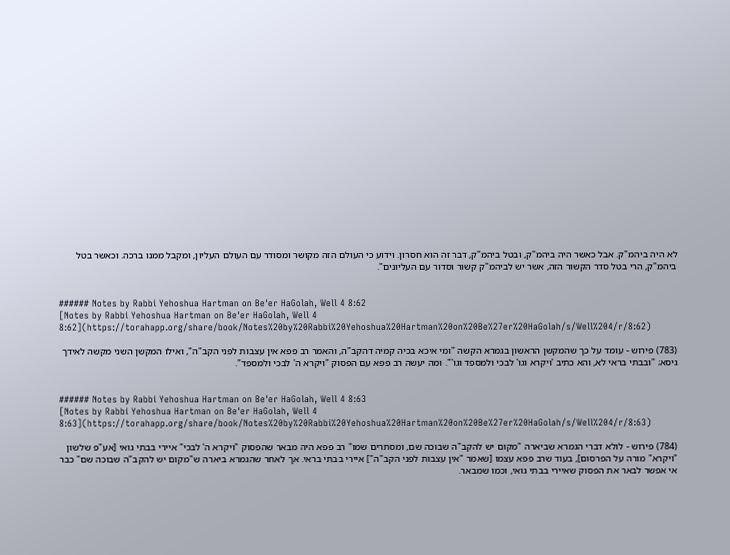לא היה ביהמ"ק. אבל כאשר היה ביהמ"ק, ובטל ביהמ"ק, דבר זה הוא חסרון. וידוע כי העולם הזה מקושר ומסודר עם העולם העליון, ומקבל ממנו ברכה. וכאשר בטל ביהמ"ק, הרי בטל סדר הקשור הזה, אשר יש לביהמ"ק קשור וסדור עם העליונים".


###### Notes by Rabbi Yehoshua Hartman on Be'er HaGolah, Well 4 8:62
[Notes by Rabbi Yehoshua Hartman on Be'er HaGolah, Well 4 8:62](https://torahapp.org/share/book/Notes%20by%20Rabbi%20Yehoshua%20Hartman%20on%20Be%27er%20HaGolah/s/Well%204/r/8:62)

(783) פירוש - עומד על כך שהמקשן הראשון בגמרא הקשה "ומי איכא בכיה קמיה דהקב"ה, והאמר רב פפא אין עצבות לפני הקב"ה", ואילו המקשן השני מקשה לאידך גיסא; "ובבתי בראי לא, והא כתיב 'ויקרא וגו' לבכי ולמספד וגו'". ומה יעשה רב פפא עם הפסוק "ויקרא ה' לבכי ולמספד".


###### Notes by Rabbi Yehoshua Hartman on Be'er HaGolah, Well 4 8:63
[Notes by Rabbi Yehoshua Hartman on Be'er HaGolah, Well 4 8:63](https://torahapp.org/share/book/Notes%20by%20Rabbi%20Yehoshua%20Hartman%20on%20Be%27er%20HaGolah/s/Well%204/r/8:63)

(784) פירוש - לולא דברי הגמרא שביארה "מקום יש להקב"ה שבוכה שם, ומסתרים שמו" רב פפא היה מבאר שהפסוק "ויקרא ה' לבכי" איירי בבתי גואי [אע"פ שלשון "ויקרא" מורה על הפרסום], בעוד שרב פפא עצמו [שאמר "אין עצבות לפני הקב"ה"] איירי בבתי בראי. אך לאחר שהגמרא ביארה ש"מקום יש להקב"ה שבוכה שם" כבר אי אפשר לבאר את הפסוק שאיירי בבתי גואי, וכמו שמבאר.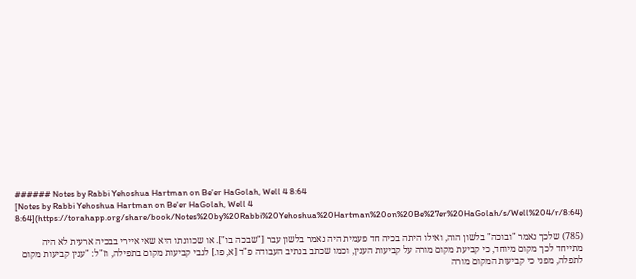###### Notes by Rabbi Yehoshua Hartman on Be'er HaGolah, Well 4 8:64
[Notes by Rabbi Yehoshua Hartman on Be'er HaGolah, Well 4 8:64](https://torahapp.org/share/book/Notes%20by%20Rabbi%20Yehoshua%20Hartman%20on%20Be%27er%20HaGolah/s/Well%204/r/8:64)

(785) שלכך נאמר "ובוכה" בלשון הוה, ואילו היתה בכיה חד פעמית היה נאמר בלשון עבר ["שבכה בו"]. או שכוונתו היא שאי איירי בבכיה ארעית לא היה מתייחד לכך מקום מיוחד, כי קביעת מקום מורה על קביעות הענין, וכמו שכתב בנתיב העבודה פ"ד [א, פו.] לגבי קביעות מקום בתפילה, וז"ל: "ענין קביעות מקום לתפלה, מפני כי קביעות המקום מורה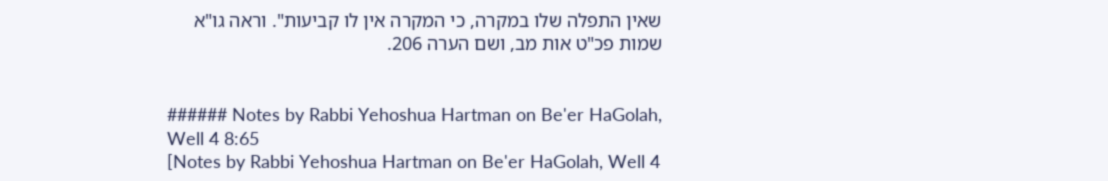שאין התפלה שלו במקרה, כי המקרה אין לו קביעות". וראה גו"א שמות פכ"ט אות מב, ושם הערה 206.


###### Notes by Rabbi Yehoshua Hartman on Be'er HaGolah, Well 4 8:65
[Notes by Rabbi Yehoshua Hartman on Be'er HaGolah, Well 4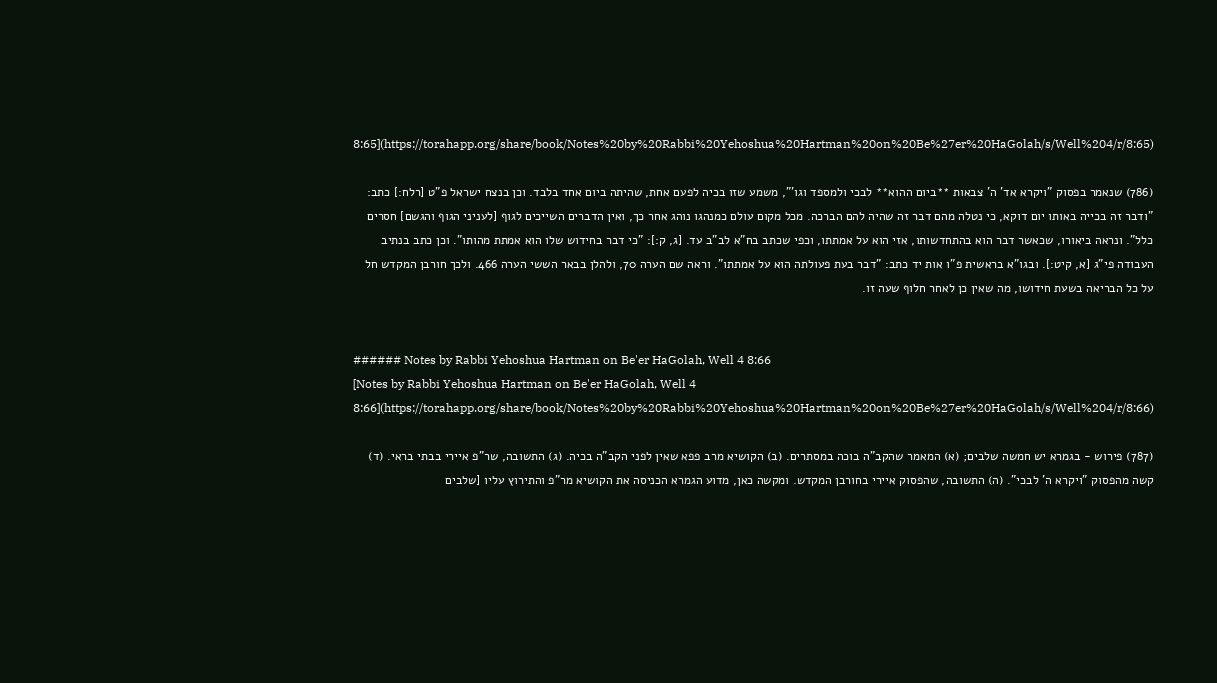8:65](https://torahapp.org/share/book/Notes%20by%20Rabbi%20Yehoshua%20Hartman%20on%20Be%27er%20HaGolah/s/Well%204/r/8:65)

(786) שנאמר בפסוק "ויקרא אד' ה' צבאות **ביום ההוא** לבכי ולמספד וגו'", משמע שזו בכיה לפעם אחת, שהיתה ביום אחד בלבד. וכן בנצח ישראל פ"ט [רלח:] כתב: "ודבר זה בכייה באותו יום דוקא, כי נטלה מהם דבר זה שהיה להם הברכה. מכל מקום עולם כמנהגו נוהג אחר כך, ואין הדברים השייכים לגוף [לעניני הגוף והגשם] חסרים כלל". ונראה ביאורו, שכאשר דבר הוא בהתחדשותו, אזי הוא על אמתתו, וכפי שכתב בח"א לב"ב עד. [ג, ק:]: "כי דבר בחידוש שלו הוא אמתת מהותו". וכן כתב בנתיב העבודה פי"ג [א, קיט:]. ובגו"א בראשית פ"ו אות יד כתב: "דבר בעת פעולתה הוא על אמתתו". וראה שם הערה 70, ולהלן בבאר הששי הערה 466. ולכך חורבן המקדש חל על כל הבריאה בשעת חידושו, מה שאין כן לאחר חלוף שעה זו.


###### Notes by Rabbi Yehoshua Hartman on Be'er HaGolah, Well 4 8:66
[Notes by Rabbi Yehoshua Hartman on Be'er HaGolah, Well 4 8:66](https://torahapp.org/share/book/Notes%20by%20Rabbi%20Yehoshua%20Hartman%20on%20Be%27er%20HaGolah/s/Well%204/r/8:66)

(787) פירוש - בגמרא יש חמשה שלבים; (א) המאמר שהקב"ה בוכה במסתרים. (ב) הקושיא מרב פפא שאין לפני הקב"ה בכיה. (ג) התשובה, שר"פ איירי בבתי בראי. (ד) קשה מהפסוק "ויקרא ה' לבכי". (ה) התשובה, שהפסוק איירי בחורבן המקדש. ומקשה כאן, מדוע הגמרא הכניסה את הקושיא מר"פ והתירוץ עליו [שלבים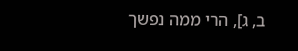ב, ג], הרי ממה נפשך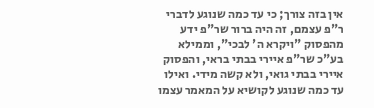אין בזה צורך; כי עד כמה שנוגע לדברי ר"פ עצמם, זה היה ברור שר"פ ידע מהפסוק "ויקרא ה' לבכי", וממילא בע"כ שר"פ איירי בבתי בראי, והפסוק איירי בבתי גואי, ולא קשה מידי. ואילו עד כמה שנוגע לקושיא על המאמר עצמו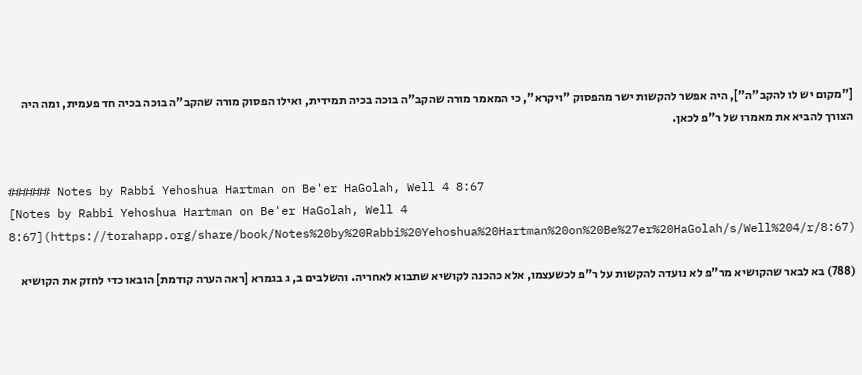["מקום יש לו להקב"ה"], היה אפשר להקשות ישר מהפסוק "ויקרא", כי המאמר מורה שהקב"ה בוכה בכיה תמידית, ואילו הפסוק מורה שהקב"ה בוכה בכיה חד פעמית, ומה היה הצורך להביא את מאמרו של ר"פ לכאן.


###### Notes by Rabbi Yehoshua Hartman on Be'er HaGolah, Well 4 8:67
[Notes by Rabbi Yehoshua Hartman on Be'er HaGolah, Well 4 8:67](https://torahapp.org/share/book/Notes%20by%20Rabbi%20Yehoshua%20Hartman%20on%20Be%27er%20HaGolah/s/Well%204/r/8:67)

(788) בא לבאר שהקושיא מר"פ לא נועדה להקשות על ר"פ לכשעצמו, אלא כהכנה לקושיא שתבוא לאחריה. והשלבים ב, ג בגמרא [ראה הערה קודמת] הובאו כדי לחזק את הקושיא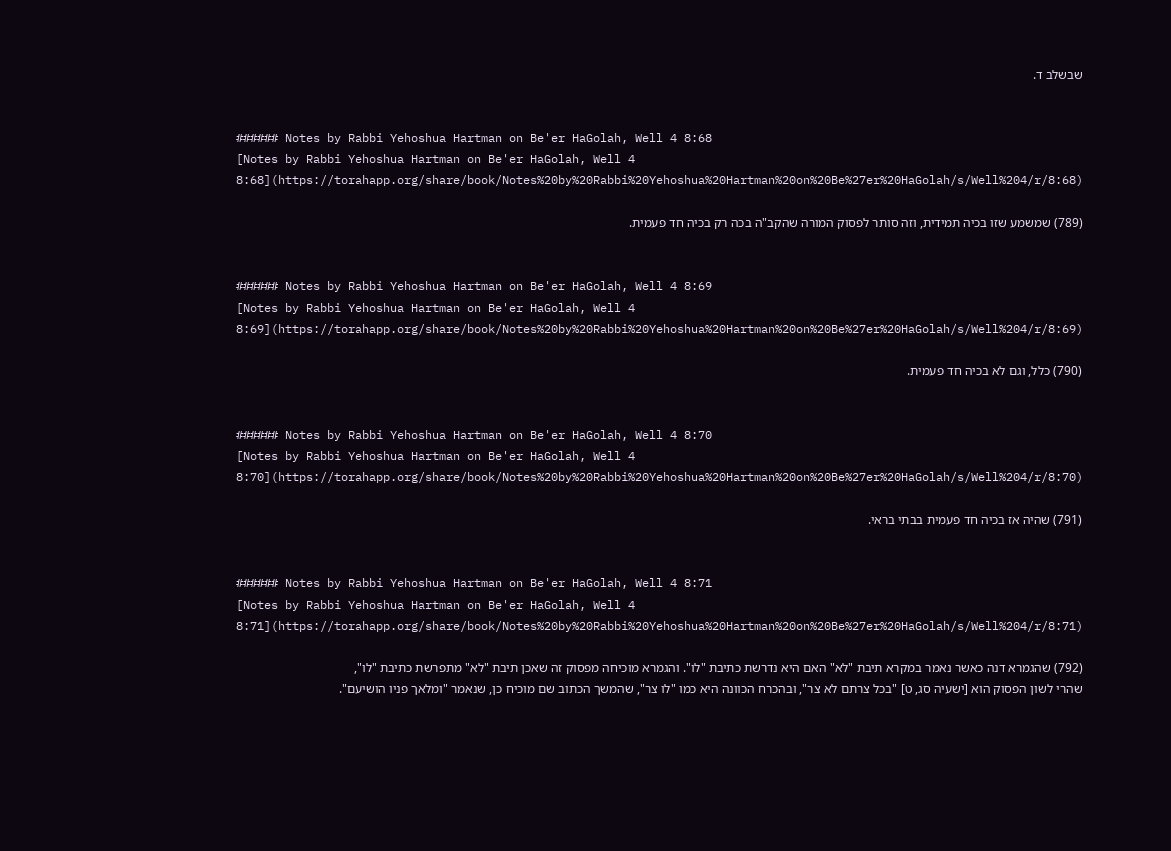שבשלב ד.


###### Notes by Rabbi Yehoshua Hartman on Be'er HaGolah, Well 4 8:68
[Notes by Rabbi Yehoshua Hartman on Be'er HaGolah, Well 4 8:68](https://torahapp.org/share/book/Notes%20by%20Rabbi%20Yehoshua%20Hartman%20on%20Be%27er%20HaGolah/s/Well%204/r/8:68)

(789) שמשמע שזו בכיה תמידית, וזה סותר לפסוק המורה שהקב"ה בכה רק בכיה חד פעמית.


###### Notes by Rabbi Yehoshua Hartman on Be'er HaGolah, Well 4 8:69
[Notes by Rabbi Yehoshua Hartman on Be'er HaGolah, Well 4 8:69](https://torahapp.org/share/book/Notes%20by%20Rabbi%20Yehoshua%20Hartman%20on%20Be%27er%20HaGolah/s/Well%204/r/8:69)

(790) כלל, וגם לא בכיה חד פעמית.


###### Notes by Rabbi Yehoshua Hartman on Be'er HaGolah, Well 4 8:70
[Notes by Rabbi Yehoshua Hartman on Be'er HaGolah, Well 4 8:70](https://torahapp.org/share/book/Notes%20by%20Rabbi%20Yehoshua%20Hartman%20on%20Be%27er%20HaGolah/s/Well%204/r/8:70)

(791) שהיה אז בכיה חד פעמית בבתי בראי.


###### Notes by Rabbi Yehoshua Hartman on Be'er HaGolah, Well 4 8:71
[Notes by Rabbi Yehoshua Hartman on Be'er HaGolah, Well 4 8:71](https://torahapp.org/share/book/Notes%20by%20Rabbi%20Yehoshua%20Hartman%20on%20Be%27er%20HaGolah/s/Well%204/r/8:71)

(792) שהגמרא דנה כאשר נאמר במקרא תיבת "לא" האם היא נדרשת כתיבת "לו". והגמרא מוכיחה מפסוק זה שאכן תיבת "לא" מתפרשת כתיבת "לו", שהרי לשון הפסוק הוא [ישעיה סג, ט] "בכל צרתם לא צר", ובהכרח הכוונה היא כמו "לו צר", שהמשך הכתוב שם מוכיח כן, שנאמר "ומלאך פניו הושיעם".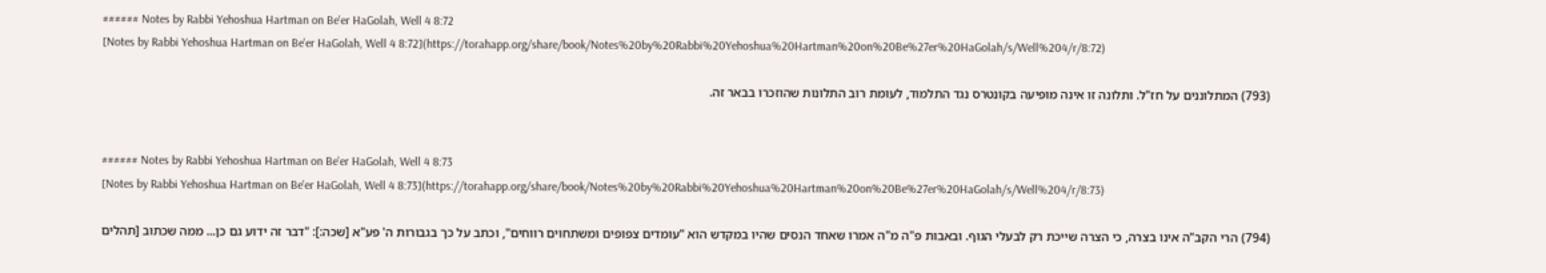###### Notes by Rabbi Yehoshua Hartman on Be'er HaGolah, Well 4 8:72
[Notes by Rabbi Yehoshua Hartman on Be'er HaGolah, Well 4 8:72](https://torahapp.org/share/book/Notes%20by%20Rabbi%20Yehoshua%20Hartman%20on%20Be%27er%20HaGolah/s/Well%204/r/8:72)

(793) המתלוננים על חז"ל. ותלונה זו אינה מופיעה בקונטרס נגד התלמוד, לעומת רוב התלונות שהוזכרו בבאר זה.


###### Notes by Rabbi Yehoshua Hartman on Be'er HaGolah, Well 4 8:73
[Notes by Rabbi Yehoshua Hartman on Be'er HaGolah, Well 4 8:73](https://torahapp.org/share/book/Notes%20by%20Rabbi%20Yehoshua%20Hartman%20on%20Be%27er%20HaGolah/s/Well%204/r/8:73)

(794) הרי הקב"ה אינו בצרה, כי הצרה שייכת רק לבעלי הגוף. ובאבות פ"ה מ"ה אמרו שאחד הנסים שהיו במקדש הוא "עומדים צפופים ומשתחוים רווחים", וכתב על כך בגבורות ה' פע"א [שכה:]: "דבר זה ידוע גם כן... ממה שכתוב [תהלים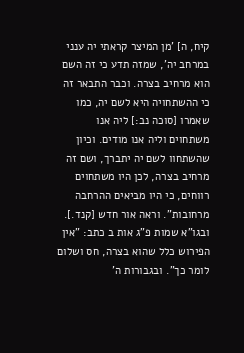קיח, ה] 'מן המיצר קראתי יה ענני במרחב יה', שמזה תדע כי זה השם הוא מרחיב בצרה. וכבר התבאר זה כי ההשתחויה היא לשם יה, כמו שאמרו [סוכה נב:] ליה אנו משתחוים וליה אנו מודים. וכיון שהשתחוו לשם יה יתברך, ושם זה מרחיב בצרה, לכן היו משתחוים רווחים, כי היו מביאים ההרחבה מרחובות". וראה אור חדש [קנד.]. ובגו"א שמות פ"ג אות ב כתב: "אין הפירוש כלל שהוא בצרה, חס ושלום לומר כך". ובגבורות ה'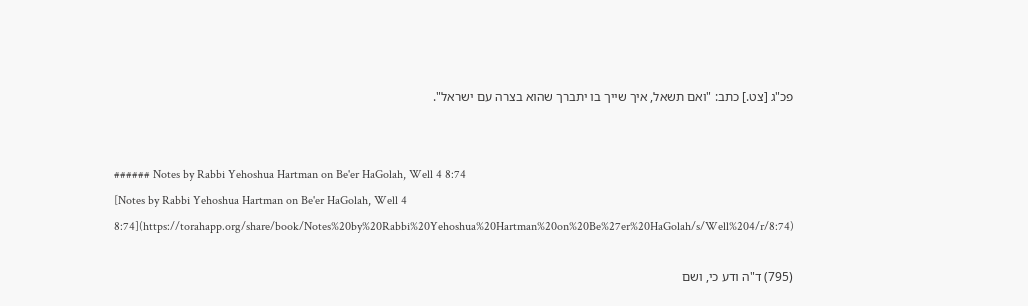פכ"ג [צט.] כתב: "ואם תשאל, איך שייך בו יתברך שהוא בצרה עם ישראל".


###### Notes by Rabbi Yehoshua Hartman on Be'er HaGolah, Well 4 8:74
[Notes by Rabbi Yehoshua Hartman on Be'er HaGolah, Well 4 8:74](https://torahapp.org/share/book/Notes%20by%20Rabbi%20Yehoshua%20Hartman%20on%20Be%27er%20HaGolah/s/Well%204/r/8:74)

(795) ד"ה ודע כי, ושם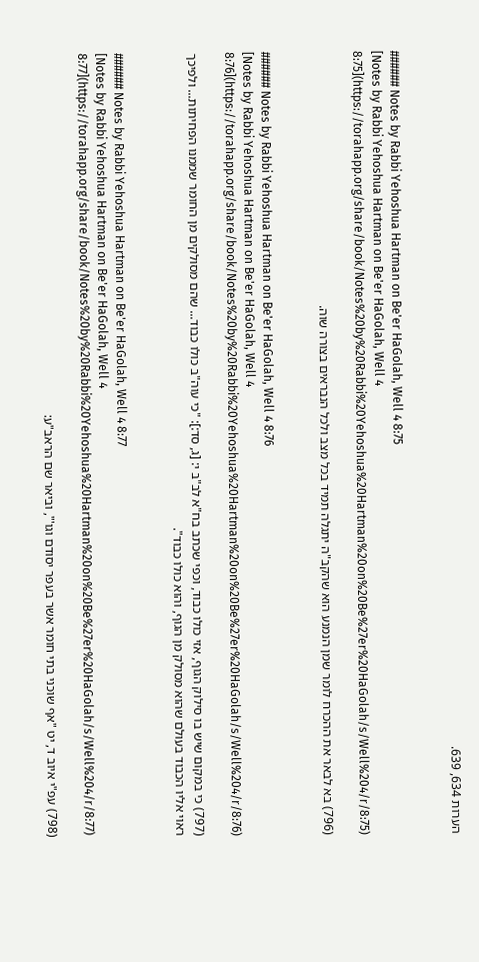הערות 634, 639.


###### Notes by Rabbi Yehoshua Hartman on Be'er HaGolah, Well 4 8:75
[Notes by Rabbi Yehoshua Hartman on Be'er HaGolah, Well 4 8:75](https://torahapp.org/share/book/Notes%20by%20Rabbi%20Yehoshua%20Hartman%20on%20Be%27er%20HaGolah/s/Well%204/r/8:75)

(796) בא לבאר את ההכרח לומר שמן הנמנע הוא שהקב"ה יתגלה תמיד בכל מצב ולכל הנבראים בצורה שוה.


###### Notes by Rabbi Yehoshua Hartman on Be'er HaGolah, Well 4 8:76
[Notes by Rabbi Yehoshua Hartman on Be'er HaGolah, Well 4 8:76](https://torahapp.org/share/book/Notes%20by%20Rabbi%20Yehoshua%20Hartman%20on%20Be%27er%20HaGolah/s/Well%204/r/8:76)

(797) כי במקום שיש בו סילוק הגוף, אזי כולו כבוד, וכפי שכתב בח"א לב"ב י: [ג, סד:]: "כי עוה"ב כולו כבוד... שהם מסולקים מן החומר שממנו הפחיתות... ולפיכך ראוי אליו הכבוד בעולם שהוא מסולק מן הגוף, והוא כולו כבוד".


###### Notes by Rabbi Yehoshua Hartman on Be'er HaGolah, Well 4 8:77
[Notes by Rabbi Yehoshua Hartman on Be'er HaGolah, Well 4 8:77](https://torahapp.org/share/book/Notes%20by%20Rabbi%20Yehoshua%20Hartman%20on%20Be%27er%20HaGolah/s/Well%204/r/8:77)

(798) עפ"י איוב ד, יט "אף שוכני בתי חומר אשר בעפר יסודם וגו'", וביאר שם הראב"ע: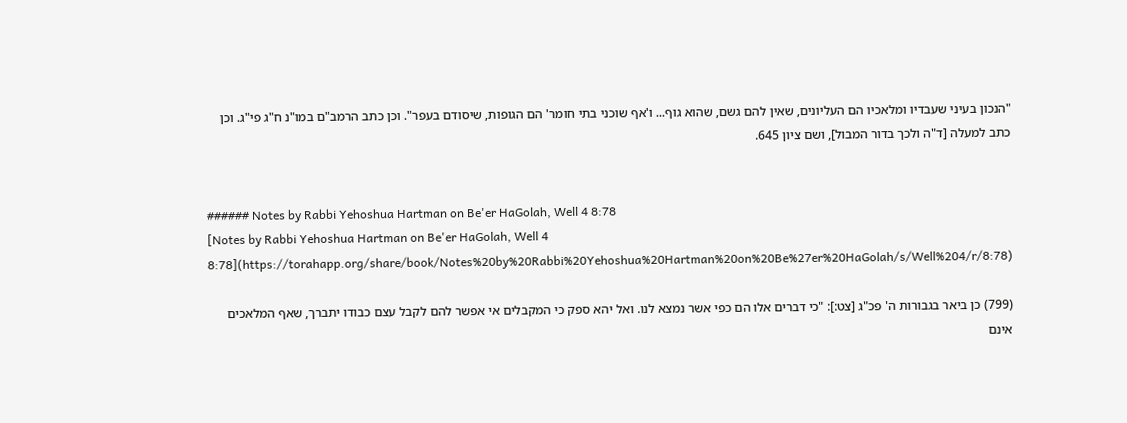"הנכון בעיני שעבדיו ומלאכיו הם העליונים, שאין להם גשם, שהוא גוף... ו'אף שוכני בתי חומר' הם הגופות, שיסודם בעפר". וכן כתב הרמב"ם במו"נ ח"ג פי"ג. וכן כתב למעלה [ד"ה ולכך בדור המבול], ושם ציון 645.


###### Notes by Rabbi Yehoshua Hartman on Be'er HaGolah, Well 4 8:78
[Notes by Rabbi Yehoshua Hartman on Be'er HaGolah, Well 4 8:78](https://torahapp.org/share/book/Notes%20by%20Rabbi%20Yehoshua%20Hartman%20on%20Be%27er%20HaGolah/s/Well%204/r/8:78)

(799) כן ביאר בגבורות ה' פכ"ג [צט:]: "כי דברים אלו הם כפי אשר נמצא לנו. ואל יהא ספק כי המקבלים אי אפשר להם לקבל עצם כבודו יתברך, שאף המלאכים אינם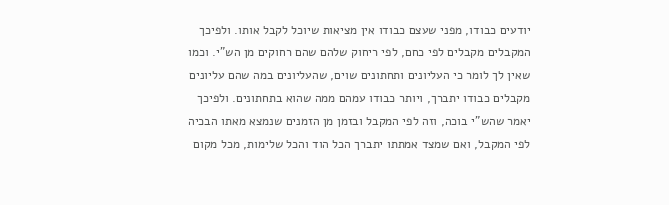יודעים כבודו, מפני שעצם כבודו אין מציאות שיוכל לקבל אותו. ולפיכך המקבלים מקבלים לפי כחם, לפי ריחוק שלהם שהם רחוקים מן הש"י. וכמו שאין לך לומר כי העליונים ותחתונים שוים, שהעליונים במה שהם עליונים מקבלים כבודו יתברך, ויותר כבודו עמהם ממה שהוא בתחתונים. ולפיכך יאמר שהש"י בוכה, וזה לפי המקבל ובזמן מן הזמנים שנמצא מאתו הבכיה לפי המקבל, ואם שמצד אמתתו יתברך הכל הוד והכל שלימות, מכל מקום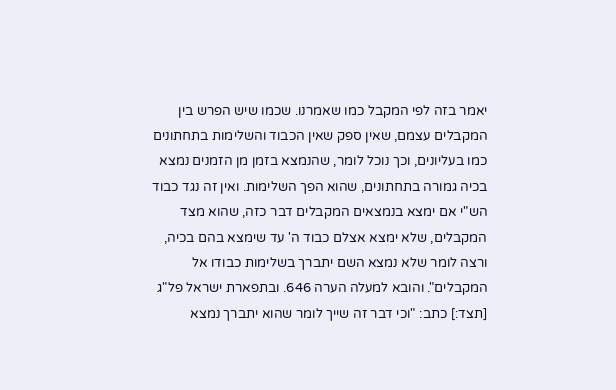יאמר בזה לפי המקבל כמו שאמרנו. שכמו שיש הפרש בין המקבלים עצמם, שאין ספק שאין הכבוד והשלימות בתחתונים כמו בעליונים, וכך נוכל לומר, שהנמצא בזמן מן הזמנים נמצא בכיה גמורה בתחתונים, שהוא הפך השלימות. ואין זה נגד כבוד הש"י אם ימצא בנמצאים המקבלים דבר כזה, שהוא מצד המקבלים, שלא ימצא אצלם כבוד ה' עד שימצא בהם בכיה, ורצה לומר שלא נמצא השם יתברך בשלימות כבודו אל המקבלים". והובא למעלה הערה 646. ובתפארת ישראל פל"ג [תצד:] כתב: "וכי דבר זה שייך לומר שהוא יתברך נמצא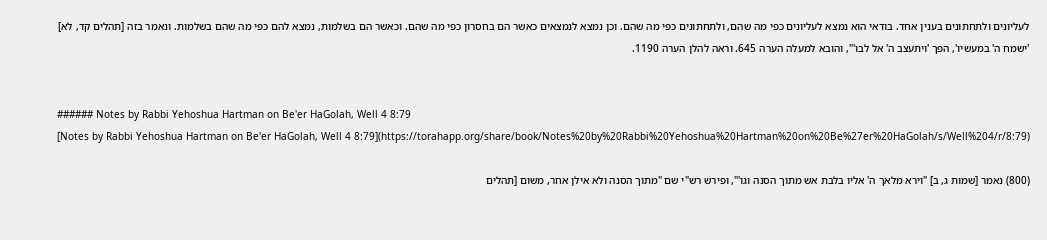לעליונים ולתחתונים בענין אחד. בודאי הוא נמצא לעליונים כפי מה שהם, ולתחתונים כפי מה שהם. וכן נמצא לנמצאים כאשר הם בחסרון כפי מה שהם. וכאשר הם בשלמות, נמצא להם כפי מה שהם בשלמות. ונאמר בזה [תהלים קד, לא] 'ישמח ה' במעשיו', הפך 'ויתעצב ה' אל לבו'", והובא למעלה הערה 645. וראה להלן הערה 1190.


###### Notes by Rabbi Yehoshua Hartman on Be'er HaGolah, Well 4 8:79
[Notes by Rabbi Yehoshua Hartman on Be'er HaGolah, Well 4 8:79](https://torahapp.org/share/book/Notes%20by%20Rabbi%20Yehoshua%20Hartman%20on%20Be%27er%20HaGolah/s/Well%204/r/8:79)

(800) נאמר [שמות ג, ב] "וירא מלאך ה' אליו בלבת אש מתוך הסנה וגו'", ופירש רש"י שם "מתוך הסנה ולא אילן אחר, משום [תהלים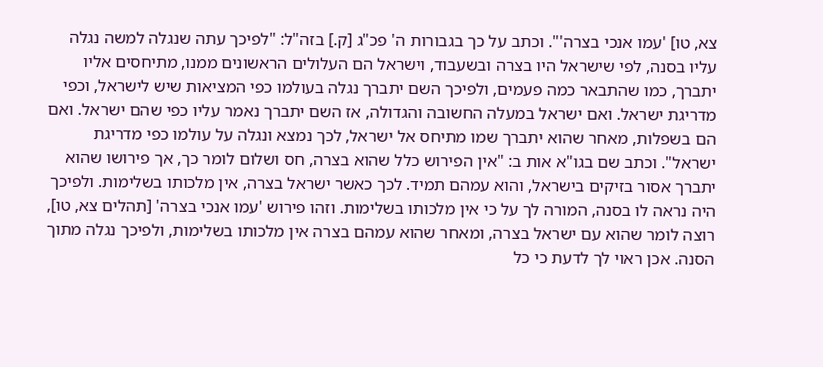צא, טו] 'עמו אנכי בצרה'". וכתב על כך בגבורות ה' פכ"ג [ק.] בזה"ל: "לפיכך עתה שנגלה למשה נגלה עליו בסנה, לפי שישראל היו בצרה ובשעבוד, וישראל הם העלולים הראשונים ממנו, מתיחסים אליו יתברך, כמו שהתבאר כמה פעמים, ולפיכך השם יתברך נגלה בעולמו כפי המציאות שיש לישראל, וכפי מדריגת ישראל. ואם ישראל במעלה החשובה והגדולה, אז השם יתברך נאמר עליו כפי שהם ישראל. ואם הם בשפלות, מאחר שהוא יתברך שמו מתיחס אל ישראל, לכך נמצא ונגלה על עולמו כפי מדריגת ישראל". וכתב שם בגו"א אות ב: "אין הפירוש כלל שהוא בצרה, חס ושלום לומר כך, אך פירושו שהוא יתברך אסור בזיקים בישראל, והוא עמהם תמיד. לכך כאשר ישראל בצרה, אין מלכותו בשלימות. ולפיכך היה נראה לו בסנה, המורה לך על כי אין מלכותו בשלימות. וזהו פירוש 'עמו אנכי בצרה' [תהלים צא, טו], רוצה לומר שהוא עם ישראל בצרה, ומאחר שהוא עמהם בצרה אין מלכותו בשלימות, ולפיכך נגלה מתוך הסנה. אכן ראוי לך לדעת כי כל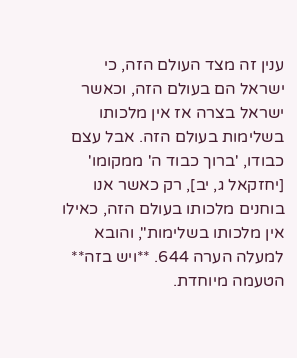ענין זה מצד העולם הזה, כי ישראל הם בעולם הזה, וכאשר ישראל בצרה אז אין מלכותו בשלימות בעולם הזה. אבל עצם כבודו, 'ברוך כבוד ה' ממקומו' [יחזקאל ג, יב], רק כאשר אנו בוחנים מלכותו בעולם הזה, כאילו אין מלכותו בשלימות", והובא למעלה הערה 644. **ויש בזה** הטעמה מיוחדת.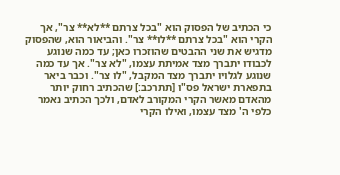כי הכתיב של הפסוק הוא "בכל צרתם **לא** צר", אך הקרי הוא "בכל צרתם **לו** צר". והביאור הוא, שהפסוק מדגיש את שני ההבטים שהוזכרו כאן; עד כמה שנוגע לכבודו יתברך מצד אמיתת עצמו, "לא צר". אך עד כמה שנוגע לגלויו יתברך מצד המקבל, "לו צר". וכבר ביאר בתפארת ישראל פס"ו [תתרכב:] שהכתיב רחוק יותר מהאדם מאשר הקרי המקורב לאדם, ולכך הכתיב נאמר כלפי ה' מצד עצמו, ואילו הקרי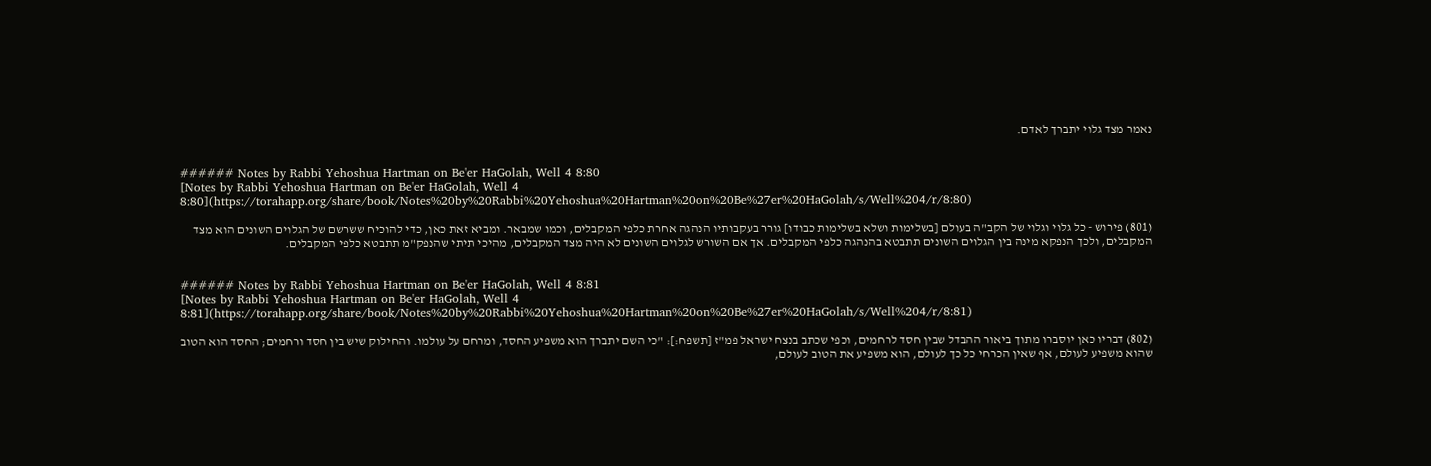נאמר מצד גלוי יתברך לאדם.


###### Notes by Rabbi Yehoshua Hartman on Be'er HaGolah, Well 4 8:80
[Notes by Rabbi Yehoshua Hartman on Be'er HaGolah, Well 4 8:80](https://torahapp.org/share/book/Notes%20by%20Rabbi%20Yehoshua%20Hartman%20on%20Be%27er%20HaGolah/s/Well%204/r/8:80)

(801) פירוש - כל גלוי וגלוי של הקב"ה בעולם [בשלימות ושלא בשלימות כבודו] גורר בעקבותיו הנהגה אחרת כלפי המקבלים, וכמו שמבאר. ומביא זאת כאן, כדי להוכיח ששרשם של הגלוים השונים הוא מצד המקבלים, ולכך הנפקא מינה בין הגלוים השונים תתבטא בהנהגה כלפי המקבלים. אך אם השורש לגלוים השונים לא היה מצד המקבלים, מהיכי תיתי שהנפק"מ תתבטא כלפי המקבלים.


###### Notes by Rabbi Yehoshua Hartman on Be'er HaGolah, Well 4 8:81
[Notes by Rabbi Yehoshua Hartman on Be'er HaGolah, Well 4 8:81](https://torahapp.org/share/book/Notes%20by%20Rabbi%20Yehoshua%20Hartman%20on%20Be%27er%20HaGolah/s/Well%204/r/8:81)

(802) דבריו כאן יוסברו מתוך ביאור ההבדל שבין חסד לרחמים, וכפי שכתב בנצח ישראל פמ"ז [תשפח:]: "כי השם יתברך הוא משפיע החסד, ומרחם על עולמו. והחילוק שיש בין חסד ורחמים; החסד הוא הטוב שהוא משפיע לעולם, אף שאין הכרחי כל כך לעולם, הוא משפיע את הטוב לעולם,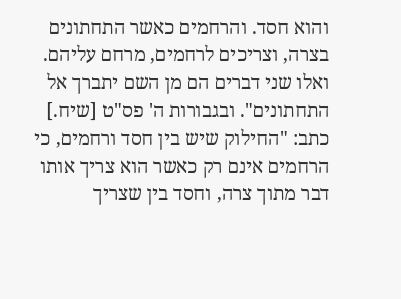והוא חסד. והרחמים כאשר התחתונים בצרה, וצריכים לרחמים, מרחם עליהם. ואלו שני דברים הם מן השם יתברך אל התחתונים". ובגבורות ה' פס"ט [שיח.] כתב: "החילוק שיש בין חסד ורחמים, כי הרחמים אינם רק כאשר הוא צריך אותו דבר מתוך צרה, וחסד בין שצריך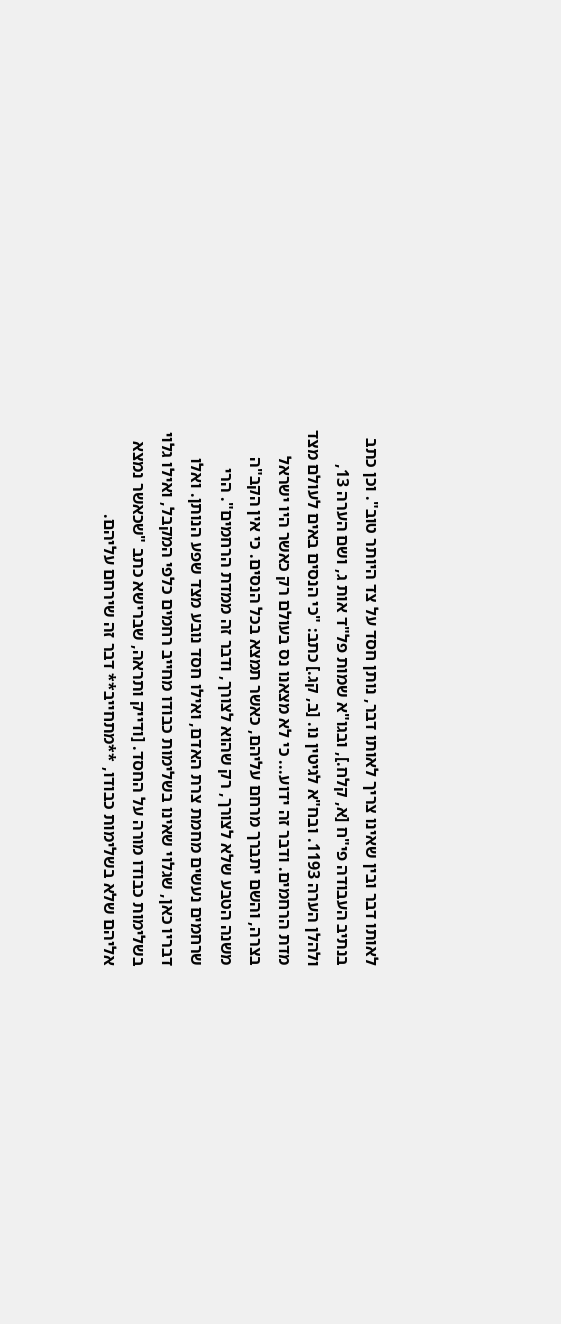לאותו דבר ובין שאינו צריך לאותו דבר, נותן חסד על צד היותר טוב". וכן כתב בנתיב העבודה פי"ח [א, קלח.], ובגו"א שמות פל"ד אות ג, ושם הערה 13, ולהלן הערה 1193. ובח"א לגיטין נו. [ב, קג.] כתב: "כי הנסים באים לעולם מצד מדת הרחמים. ודבר זה ידוע... כי לא מצאנו נס בעולם רק כאשר היו ישראל בצרה, והשם יתברך מרחם עליהם, כאשר תמצא בכל הנסים. כי אין הקב"ה משנה הטבע שלא לצורך, רק שהוא לצורך, ודבר זה ממדת הרחמים". הרי שרחמים נעשים מחמת צרת האדם, ואילו חסד נובע מצד שפע הנותן. ואלו דבריו כאן, שגלוי שאינו בשלימות כבודו מחייב רחמים כלפי המקבל, ואילו גלוי בשלימות כבודו מורה על החסד. [ודייק ותראה, שברישא כתב "שכאשר נמצא אליהם שלא בשלימות כבודו, **מתחייב** דבר זה שירחם עליהם.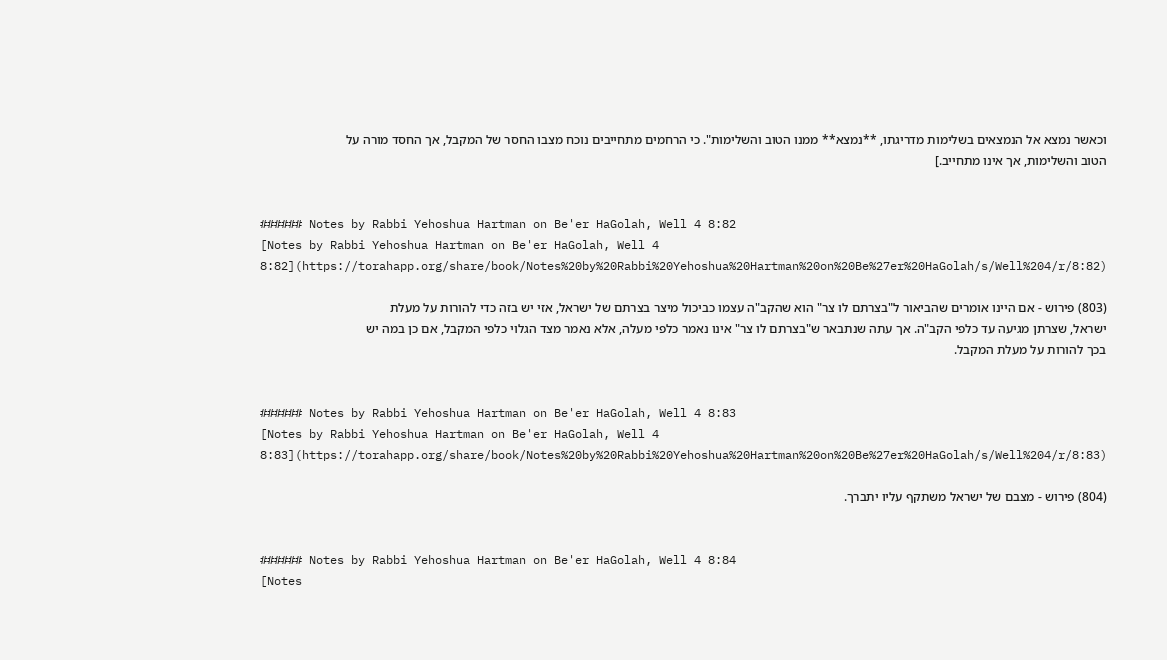וכאשר נמצא אל הנמצאים בשלימות מדריגתו, **נמצא** ממנו הטוב והשלימות". כי הרחמים מתחייבים נוכח מצבו החסר של המקבל, אך החסד מורה על הטוב והשלימות, אך אינו מתחייב.]


###### Notes by Rabbi Yehoshua Hartman on Be'er HaGolah, Well 4 8:82
[Notes by Rabbi Yehoshua Hartman on Be'er HaGolah, Well 4 8:82](https://torahapp.org/share/book/Notes%20by%20Rabbi%20Yehoshua%20Hartman%20on%20Be%27er%20HaGolah/s/Well%204/r/8:82)

(803) פירוש - אם היינו אומרים שהביאור ל"בצרתם לו צר" הוא שהקב"ה עצמו כביכול מיצר בצרתם של ישראל, אזי יש בזה כדי להורות על מעלת ישראל, שצרתן מגיעה עד כלפי הקב"ה. אך עתה שנתבאר ש"בצרתם לו צר" אינו נאמר כלפי מעלה, אלא נאמר מצד הגלוי כלפי המקבל, אם כן במה יש בכך להורות על מעלת המקבל.


###### Notes by Rabbi Yehoshua Hartman on Be'er HaGolah, Well 4 8:83
[Notes by Rabbi Yehoshua Hartman on Be'er HaGolah, Well 4 8:83](https://torahapp.org/share/book/Notes%20by%20Rabbi%20Yehoshua%20Hartman%20on%20Be%27er%20HaGolah/s/Well%204/r/8:83)

(804) פירוש - מצבם של ישראל משתקף עליו יתברך.


###### Notes by Rabbi Yehoshua Hartman on Be'er HaGolah, Well 4 8:84
[Notes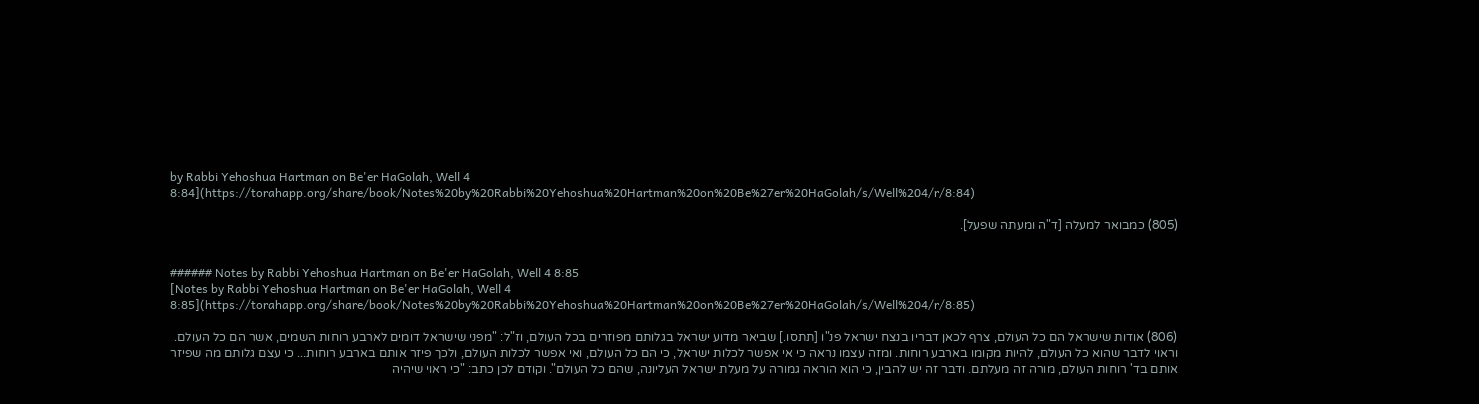by Rabbi Yehoshua Hartman on Be'er HaGolah, Well 4 8:84](https://torahapp.org/share/book/Notes%20by%20Rabbi%20Yehoshua%20Hartman%20on%20Be%27er%20HaGolah/s/Well%204/r/8:84)

(805) כמבואר למעלה [ד"ה ומעתה שפעל].


###### Notes by Rabbi Yehoshua Hartman on Be'er HaGolah, Well 4 8:85
[Notes by Rabbi Yehoshua Hartman on Be'er HaGolah, Well 4 8:85](https://torahapp.org/share/book/Notes%20by%20Rabbi%20Yehoshua%20Hartman%20on%20Be%27er%20HaGolah/s/Well%204/r/8:85)

(806) אודות שישראל הם כל העולם, צרף לכאן דבריו בנצח ישראל פנ"ו [תתסו.] שביאר מדוע ישראל בגלותם מפוזרים בכל העולם, וז"ל: "מפני שישראל דומים לארבע רוחות השמים, אשר הם כל העולם. וראוי לדבר שהוא כל העולם, להיות מקומו בארבע רוחות. ומזה עצמו נראה כי אי אפשר לכלות ישראל, כי הם כל העולם, ואי אפשר לכלות העולם, ולכך פיזר אותם בארבע רוחות... כי עצם גלותם מה שפיזר אותם בד' רוחות העולם, מורה זה מעלתם. ודבר זה יש להבין, כי הוא הוראה גמורה על מעלת ישראל העליונה, שהם כל העולם". וקודם לכן כתב: "כי ראוי שיהיה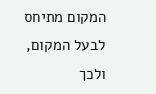המקום מתיחס לבעל המקום, ולכך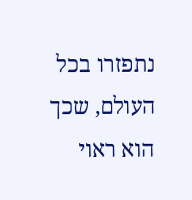נתפזרו בכל העולם, שכך הוא ראוי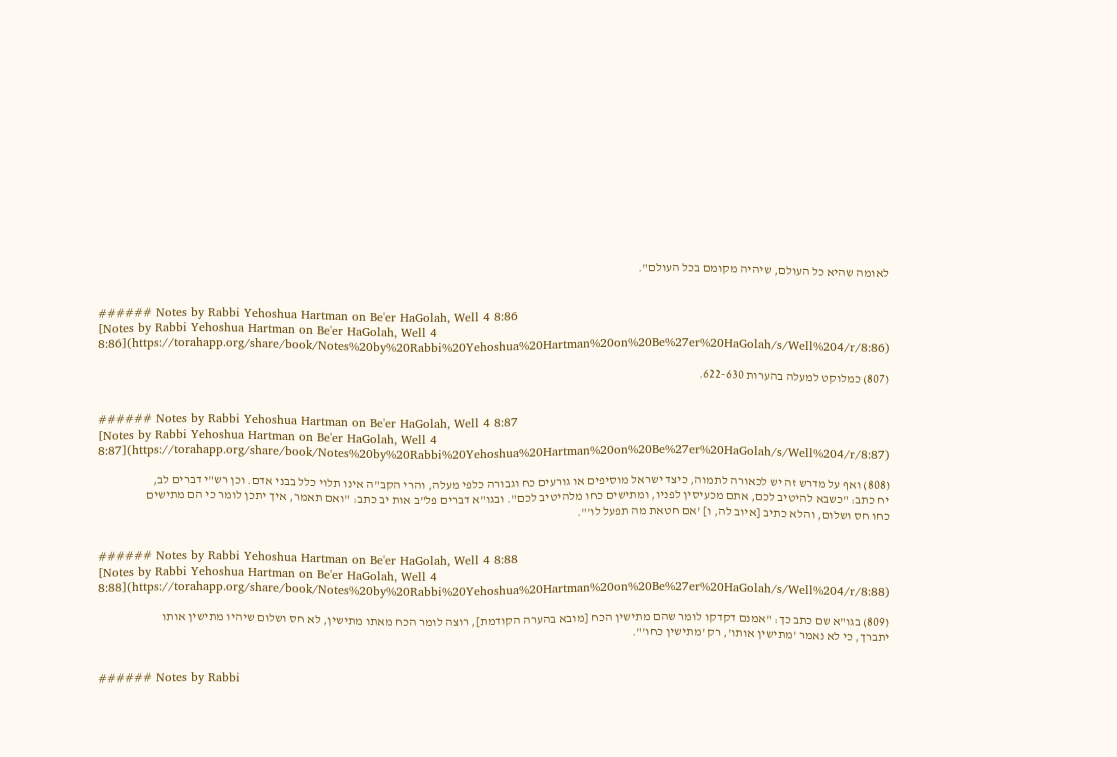לאומה שהיא כל העולם, שיהיה מקומם בכל העולם".


###### Notes by Rabbi Yehoshua Hartman on Be'er HaGolah, Well 4 8:86
[Notes by Rabbi Yehoshua Hartman on Be'er HaGolah, Well 4 8:86](https://torahapp.org/share/book/Notes%20by%20Rabbi%20Yehoshua%20Hartman%20on%20Be%27er%20HaGolah/s/Well%204/r/8:86)

(807) כמלוקט למעלה בהערות 622-630.


###### Notes by Rabbi Yehoshua Hartman on Be'er HaGolah, Well 4 8:87
[Notes by Rabbi Yehoshua Hartman on Be'er HaGolah, Well 4 8:87](https://torahapp.org/share/book/Notes%20by%20Rabbi%20Yehoshua%20Hartman%20on%20Be%27er%20HaGolah/s/Well%204/r/8:87)

(808) ואף על מדרש זה יש לכאורה לתמוה, כיצד ישראל מוסיפים או גורעים כח וגבורה כלפי מעלה, והרי הקב"ה אינו תלוי כלל בבני אדם. וכן רש"י דברים לב, יח כתב: "כשבא להיטיב לכם, אתם מכעיסין לפניו, ומתישים כחו מלהיטיב לכם". ובגו"א דברים פל"ב אות יב כתב: "ואם תאמר, איך יתכן לומר כי הם מתישים כחו חס ושלום, והלא כתיב [איוב לה, ו] 'אם חטאת מה תפעל לו'".


###### Notes by Rabbi Yehoshua Hartman on Be'er HaGolah, Well 4 8:88
[Notes by Rabbi Yehoshua Hartman on Be'er HaGolah, Well 4 8:88](https://torahapp.org/share/book/Notes%20by%20Rabbi%20Yehoshua%20Hartman%20on%20Be%27er%20HaGolah/s/Well%204/r/8:88)

(809) בגו"א שם כתב כך: "אמנם דקדקו לומר שהם מתישין הכח [מובא בהערה הקודמת], רוצה לומר הכח מאתו מתישין, לא חס ושלום שיהיו מתישין אותו יתברך, כי לא נאמר 'מתישין אותו', רק 'מתישין כחו'".


###### Notes by Rabbi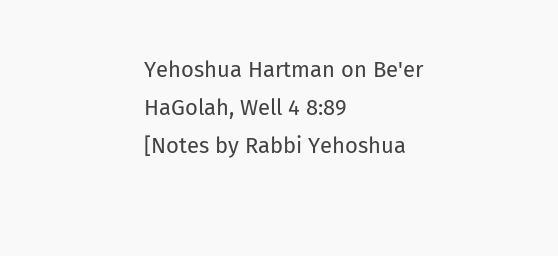Yehoshua Hartman on Be'er HaGolah, Well 4 8:89
[Notes by Rabbi Yehoshua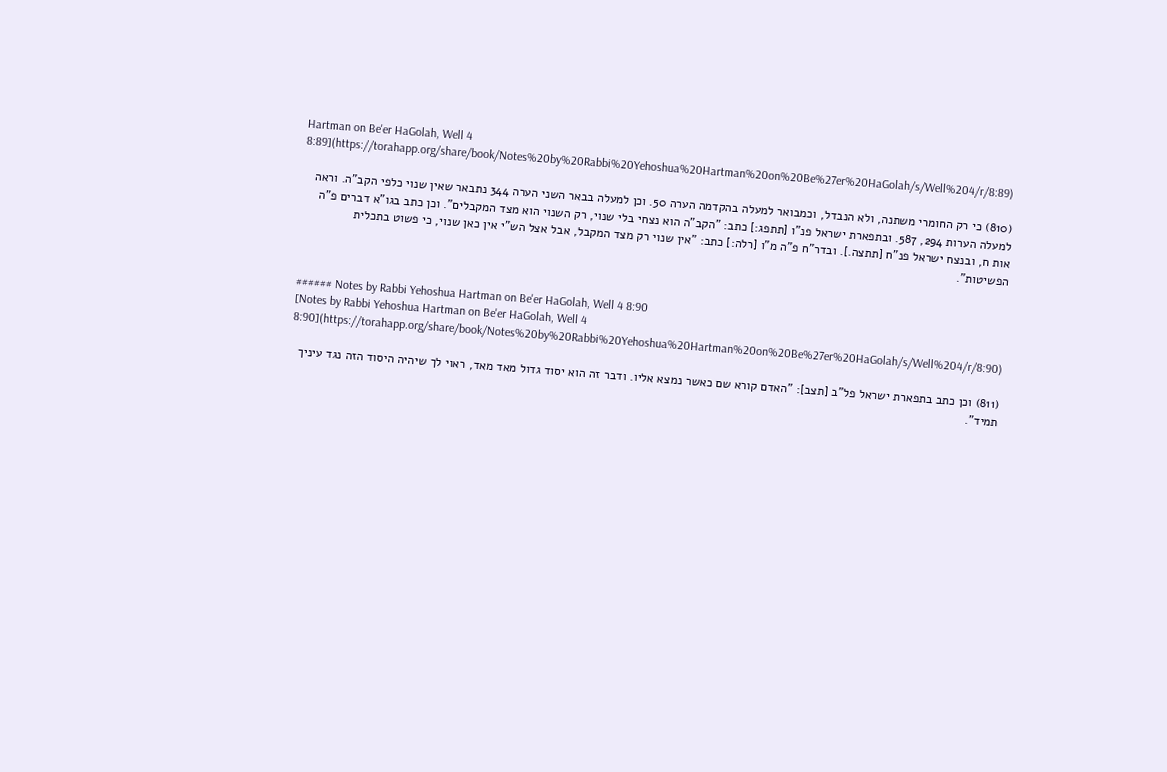Hartman on Be'er HaGolah, Well 4 8:89](https://torahapp.org/share/book/Notes%20by%20Rabbi%20Yehoshua%20Hartman%20on%20Be%27er%20HaGolah/s/Well%204/r/8:89)

(810) כי רק החומרי משתנה, ולא הנבדל, וכמבואר למעלה בהקדמה הערה 50. וכן למעלה בבאר השני הערה 344 נתבאר שאין שנוי כלפי הקב"ה. וראה למעלה הערות 294, 587. ובתפארת ישראל פנ"ו [תתפג:] כתב: "הקב"ה הוא נצחי בלי שנוי, רק השנוי הוא מצד המקבלים". וכן כתב בגו"א דברים פ"ה אות ח, ובנצח ישראל פנ"ח [תתצה.]. ובדר"ח פ"ה מ"ו [רלה:] כתב: "אין שנוי רק מצד המקבל, אבל אצל הש"י אין כאן שנוי, כי פשוט בתכלית הפשיטות".


###### Notes by Rabbi Yehoshua Hartman on Be'er HaGolah, Well 4 8:90
[Notes by Rabbi Yehoshua Hartman on Be'er HaGolah, Well 4 8:90](https://torahapp.org/share/book/Notes%20by%20Rabbi%20Yehoshua%20Hartman%20on%20Be%27er%20HaGolah/s/Well%204/r/8:90)

(811) וכן כתב בתפארת ישראל פל"ב [תצב]: "האדם קורא שם כאשר נמצא אליו. ודבר זה הוא יסוד גדול מאד מאד, ראוי לך שיהיה היסוד הזה נגד עיניך תמיד".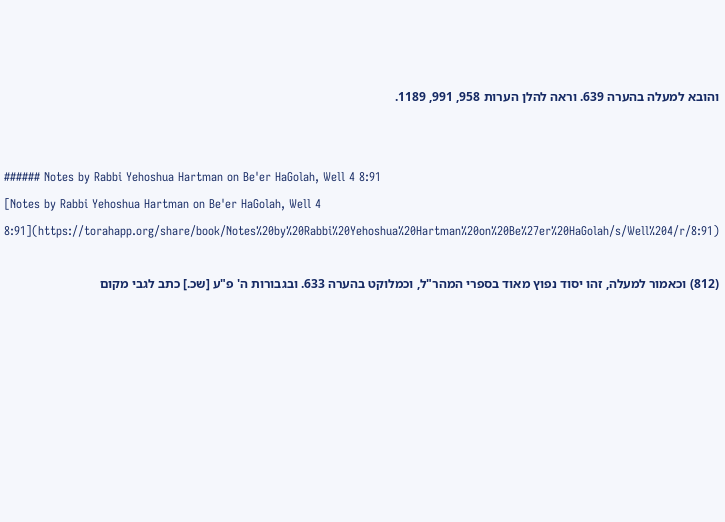והובא למעלה בהערה 639. וראה להלן הערות 958, 991, 1189.


###### Notes by Rabbi Yehoshua Hartman on Be'er HaGolah, Well 4 8:91
[Notes by Rabbi Yehoshua Hartman on Be'er HaGolah, Well 4 8:91](https://torahapp.org/share/book/Notes%20by%20Rabbi%20Yehoshua%20Hartman%20on%20Be%27er%20HaGolah/s/Well%204/r/8:91)

(812) וכאמור למעלה, זהו יסוד נפוץ מאוד בספרי המהר"ל, וכמלוקט בהערה 633. ובגבורות ה' פ"ע [שכ.] כתב לגבי מקום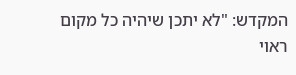המקדש: "לא יתכן שיהיה כל מקום ראוי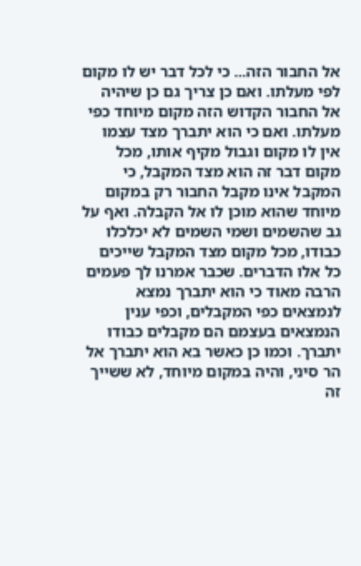אל החבור הזה... כי לכל דבר יש לו מקום לפי מעלתו. ואם כן צריך גם כן שיהיה אל החבור הקדוש הזה מקום מיוחד כפי מעלתו. ואם כי הוא יתברך מצד עצמו אין לו מקום וגבול מקיף אותו, מכל מקום דבר זה הוא מצד המקבל, כי המקבל אינו מקבל החבור רק במקום מיוחד שהוא מוכן לו אל הקבלה. ואף על גב שהשמים ושמי השמים לא יכלכלו כבודו, מכל מקום מצד המקבל שייכים כל אלו הדברים. שכבר אמרנו לך פעמים הרבה מאוד כי הוא יתברך נמצא לנמצאים כפי המקבלים, וכפי ענין הנמצאים בעצמם הם מקבלים כבודו יתברך. וכמו כן כאשר בא הוא יתברך אל הר סיני, והיה במקום מיוחד, לא ששייך זה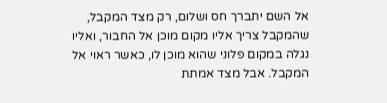אל השם יתברך חס ושלום, רק מצד המקבל, שהמקבל צריך אליו מקום מוכן אל החבור, ואליו נגלה במקום פלוני שהוא מוכן לו, כאשר ראוי אל המקבל. אבל מצד אמתת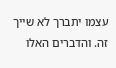עצמו יתברך לא שייך זה. והדברים האלו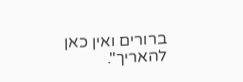ברורים ואין כאן להאריך".